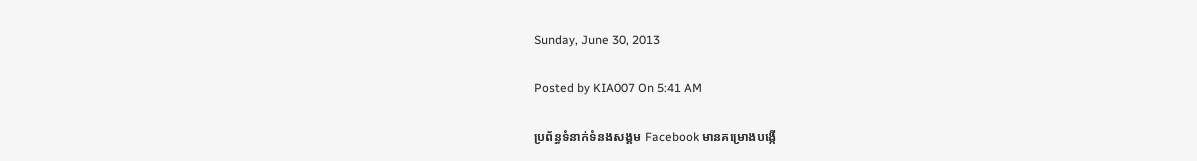Sunday, June 30, 2013

Posted by KIA007 On 5:41 AM

ប្រព័ន្ធទំនាក់ទំនងសង្គម Facebook មានគម្រោងបង្កើ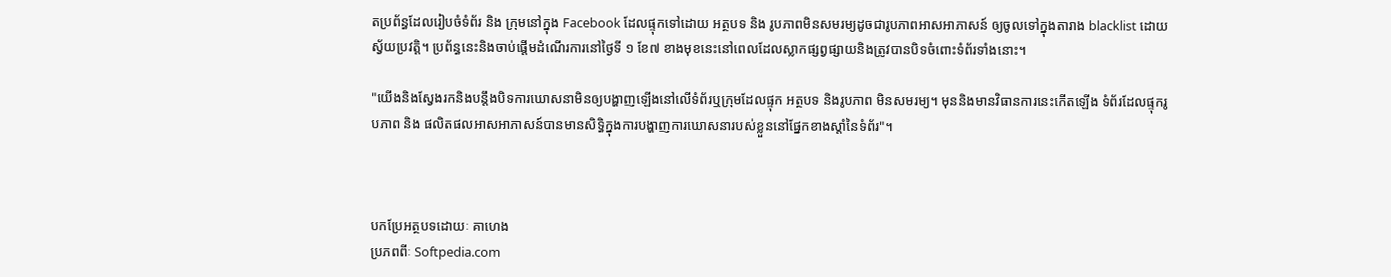តប្រព័ន្ធដែលរៀបចំទំព័រ និង ក្រុមនៅក្នុង Facebook ដែលផ្ទុកទៅដោយ អត្ថបទ និង រូបភាពមិនសមរម្យដូចជារូបភាពអាសអាភាសន៍ ឲ្យចូលទៅក្នុងតារាង blacklist ដោយស្វ័យប្រវត្តិ។ ប្រព័ន្ធនេះនិងចាប់ផ្តើមដំណើរការនៅថ្ងៃទី ១ ខែ៧ ខាងមុខនេះនៅពេលដែលស្លាកផ្សព្វផ្សាយនិងត្រូវបានបិទចំពោះទំព័រទាំងនោះ។

"យើងនិងស្វែងរកនិងបន្តឹងបិទការឃោសនាមិនឲ្យបង្ហាញឡើងនៅលើទំព័រឬក្រុមដែលផ្ទុក អត្ថបទ និងរូបភាព មិនសមរម្យ។ មុននិងមានវិធានការនេះកើតឡើង ទំព័រដែលផ្ទុករូបភាព និង ផលិតផលអាសអាភាសន៍បានមានសិទ្ធិក្នុងការបង្ហាញការឃោសនារបស់ខ្លួននៅផ្នែកខាងស្តាំនៃទំព័រ"។



បកប្រែអត្ថបទដោយៈ គាហេង
ប្រភពពីៈ Softpedia.com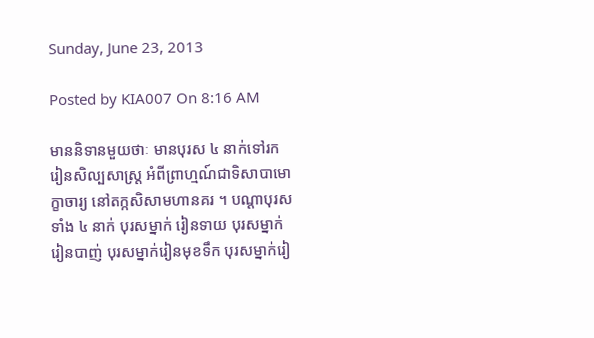Sunday, June 23, 2013

Posted by KIA007 On 8:16 AM

មាននិទានមួយថាៈ មានបុរស ៤ នាក់ទៅរករៀនសិល្បសាស្រ្ត អំពីព្រាហ្មណ៍ជាទិសាបាមោក្ខាចារ្យ នៅតក្កសិសាមហានគរ ។ បណ្តាបុរសទាំង ៤ នាក់ បុរសម្នាក់ រៀនទាយ បុរសម្នាក់រៀនបាញ់ បុរសម្នាក់រៀនមុខទឹក បុរសម្នាក់រៀ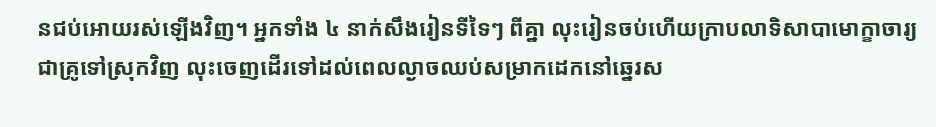នជប់អោយរស់ឡើងវិញ។ អ្នកទាំង ៤ នាក់សឹងរៀនទីទៃៗ ពីគ្នា លុះរៀនចប់ហើយក្រាបលាទិសាបាមោក្ខាចារ្យជាគ្រូទៅស្រុកវិញ លុះចេញដើរទៅដល់ពេលល្ងាចឈប់សម្រាកដេកនៅឆ្នេរស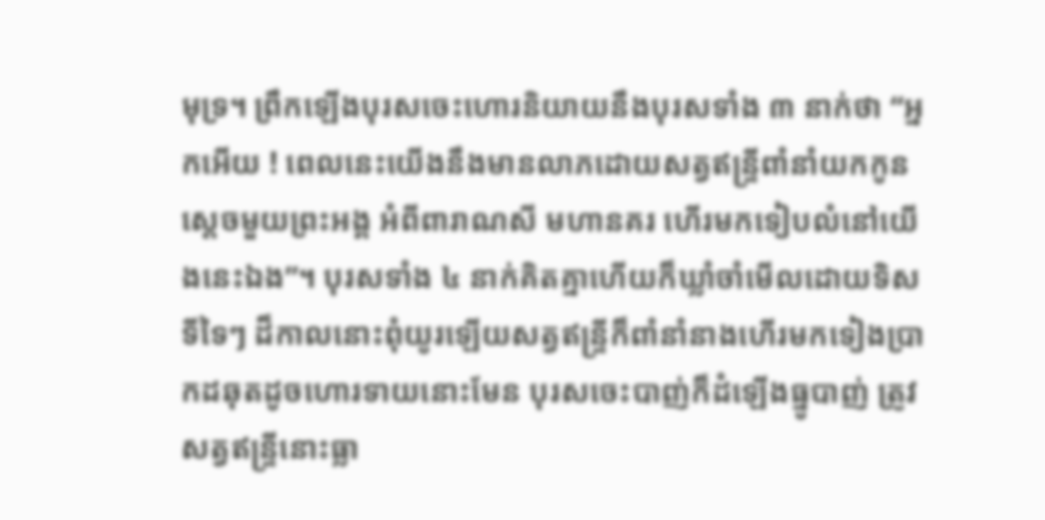មុទ្រ។ ព្រឹកឡើងបុរសចេះហោរនិយាយនឹងបុរសទាំង ៣ នាក់ថា “អ្នកអើយ ! ពេលនេះយើងនឹងមានលាភដោយសត្វឥន្រ្ទីពាំនាំយកកូនស្តេចមួយព្រះអង្គ អំពីពារាណសី មហានគរ ហើរមកទៀបលំនៅយើងនេះឯង”។ បុរសទាំង ៤ នាក់គិតគ្នាហើយក៏ឃ្លាំចាំមើលដោយទិសទីទៃៗ ដ៏កាលនោះពុំយូរឡើយសត្វឥន្រ្ទីក៏ពាំនាំនាងហើរមកទៀងប្រាកដឆុតដូចហោរទាយនោះមែន បុរសចេះបាញ់ក៏ដំឡើងធ្នូបាញ់ ត្រូវសត្វឥន្រ្ទីនោះធ្លា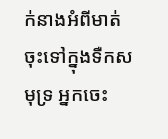ក់នាងអំពីមាត់ ចុះទៅក្នុងទឺកសមុទ្រ អ្នកចេះ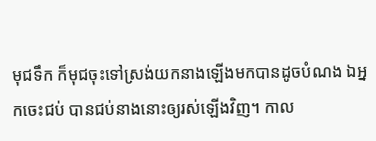មុជទឹក ក៏មុជចុះទៅស្រង់យកនាងឡើងមកបានដូចបំណង ឯអ្នកចេះជប់ បានជប់នាងនោះឲ្យរស់ឡើងវិញ។ កាល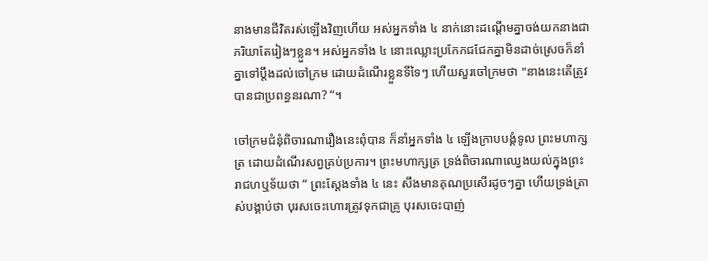នាងមានជីវិតរស់ឡើងវិញហើយ អស់អ្នកទាំង ៤ នាក់នោះដណ្តើមគ្នាចង់យកនាងជាភរិយាតែរៀងៗខ្លួន។ អស់អ្នកទាំង ៤ នោះឈ្លោះប្រកែកជជែកគ្នាមិនដាច់ស្រេចក៏នាំគ្នាទៅប្តឹងដល់ចៅក្រម ដោយដំណើរខ្លួនទីទៃៗ ហើយសួរចៅក្រមថា "នាងនេះតើត្រូវបានជាប្រពន្ធនរណា? “។

ចៅក្រមជំនុំពិចារណារឿងនេះពុំបាន ក៏នាំអ្នកទាំង ៤ ឡើងក្រាបបង្គំទូល ព្រះមហាក្សត្រ ដោយដំណើរសព្វគ្រប់ប្រការ។ ព្រះមហាក្សត្រ ទ្រង់ពិចារណាឈ្វេងយល់ក្នុងព្រះរាជហឬទ័យថា “ ព្រះស្ដែងទាំង ៤ នេះ សឹងមានគុណប្រសើរដូចៗគ្នា ហើយទ្រង់ត្រាស់បង្គាប់ថា បុរសចេះហោរត្រូវទុកជាគ្រូ បុរសចេះបាញ់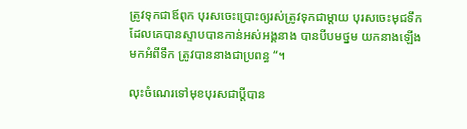ត្រូវទុកជាឪពុក បុរសចេះប្រោះឲ្យរស់ត្រូវទុកជាម្តាយ បុរសចេះមុជទឹកដែលគេបានស្ទាបបានកាន់អស់អង្គនាង បានបីបមថ្នម យកនាងឡើងមកអំពីទឹក ត្រូវបាននាងជាប្រពន្ធ “។

លុះចំណេរទៅមុខបុរសជាប្ដីបាន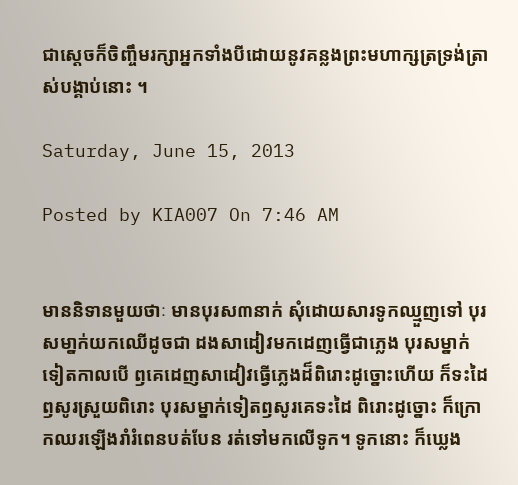ជាស្តេចក៏ចិញ្ចឹមរក្សាអ្នកទាំងបីដោយនូវគន្លងព្រះមហាក្សត្រទ្រង់ត្រាស់បង្គាប់នោះ ។

Saturday, June 15, 2013

Posted by KIA007 On 7:46 AM


មាននិទានមួយថាៈ មានបុរស៣នាក់ សុំដោយសារទូកឈ្មួញទៅ បុរសមា្នក់យកឈើដូចជា ដងសាដៀវមកដេញធ្វើជាភ្លេង បុរសម្នាក់ទៀតកាលបើ ឭគេដេញសាដៀវធ្វើភ្លេងដ៏ពិរោះដូច្នោះហើយ ក៏ទះដៃ ឭសូរស្រួយពិរោះ បុរសម្នាក់ទៀតឭសូរគេទះដៃ ពិរោះដូច្នោះ ក៏ក្រោកឈរឡើងរាំរំពេនបត់បែន រត់ទៅមកលើទូក។ ទូកនោះ ក៏ឃ្លេង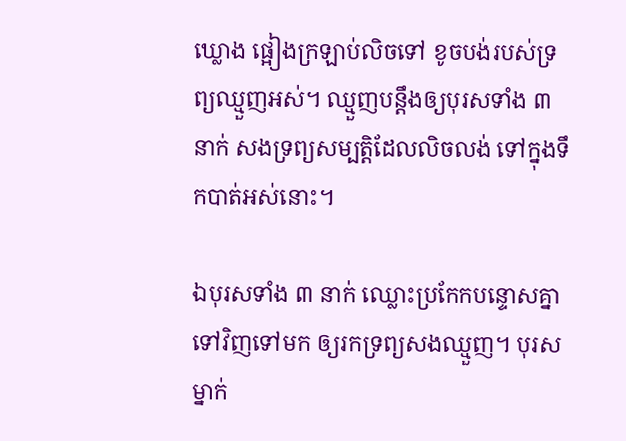ឃ្លោង ផ្អៀងក្រឡាប់លិចទៅ ខូចបង់របស់ទ្រព្យឈ្មួញអស់។ ឈ្មួញបន្តឹងឲ្យបុរសទាំង ៣ នាក់ សងទ្រព្យសម្បត្តិដែលលិចលង់ ទៅក្នុងទឹកបាត់អស់នោះ។

ឯបុរសទាំង ៣ នាក់ ឈ្លោះប្រកែកបន្ទោសគ្នាទៅវិញទៅមក ឲ្យរកទ្រព្យសងឈ្មួញ។ បុរសម្នាក់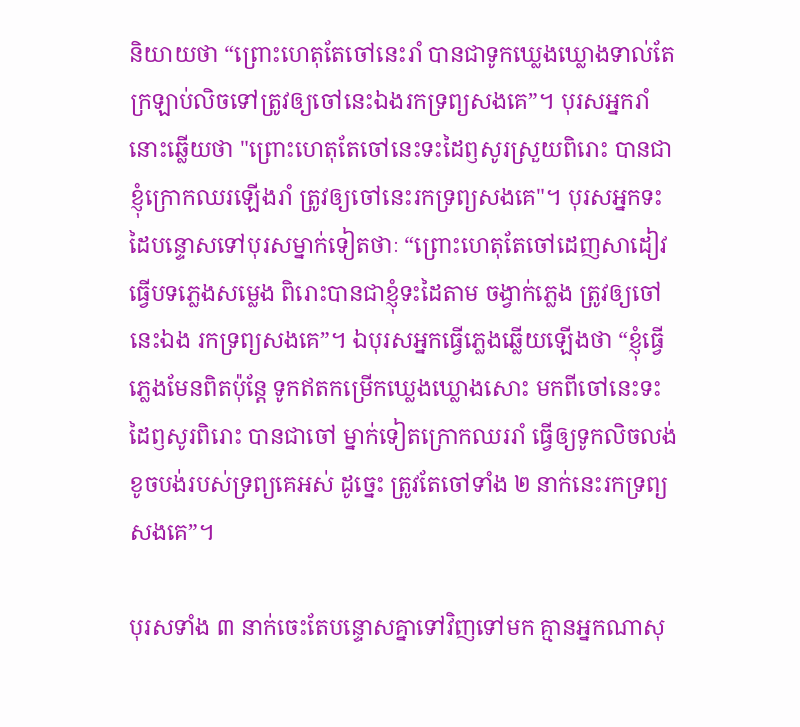និយាយថា “ព្រោះហេតុតែចៅនេះរាំ បានជាទូកឃ្លេងឃ្លោងទាល់តែ ក្រឡាប់លិចទៅត្រូវឲ្យចៅនេះឯងរកទ្រព្យសងគេ”។ បុរសអ្នករាំនោះឆ្លើយថា "ព្រោះហេតុតែចៅនេះទះដៃឭសូរស្រួយពិរោះ បានជាខ្ញុំក្រោកឈរឡើងរាំ ត្រូវឲ្យចៅនេះរកទ្រព្យសងគេ"។ បុរសអ្នកទះដៃបន្ទោសទៅបុរសម្នាក់ទៀតថាៈ “ព្រោះហេតុតែចៅដេញសាដៀវ ធ្វើបទភ្លេងសម្លេង ពិរោះបានជាខ្ញុំទះដៃតាម ចង្វាក់ភ្លេង ត្រូវឲ្យចៅនេះឯង រកទ្រព្យសងគេ”។ ឯបុរសអ្នកធ្វើភ្លេងឆ្លើយឡើងថា “ខ្ញុំធ្វើភ្លេងមែនពិតប៉ុន្តែ ទូកឥតកម្រើកឃ្លេងឃ្លោងសោះ មកពីចៅនេះទះដៃឭសូរពិរោះ បានជាចៅ ម្នាក់ទៀតក្រោកឈររាំ ធ្វើឲ្យទូកលិចលង់ ខូចបង់របស់ទ្រព្យគេអស់ ដូច្នេះ ត្រូវតែចៅទាំង ២ នាក់នេះរកទ្រព្យសងគេ”។

បុរសទាំង ៣ នាក់ចេះតែបន្ទោសគ្នាទៅវិញទៅមក គ្មានអ្នកណាសុ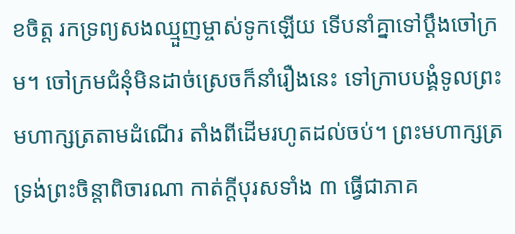ខចិត្ត រកទ្រព្យសងឈ្មួញម្ចាស់ទូកឡើយ ទើបនាំគ្នាទៅប្តឹងចៅក្រម។ ចៅក្រមជំនុំមិនដាច់ស្រេចក៏នាំរឿងនេះ ទៅក្រាបបង្គំទូលព្រះមហាក្សត្រតាមដំណើរ តាំងពីដើមរហូតដល់ចប់។ ព្រះមហាក្សត្រទ្រង់ព្រះចិន្តាពិចារណា កាត់ក្តីបុរសទាំង ៣ ធ្វើជាភាគ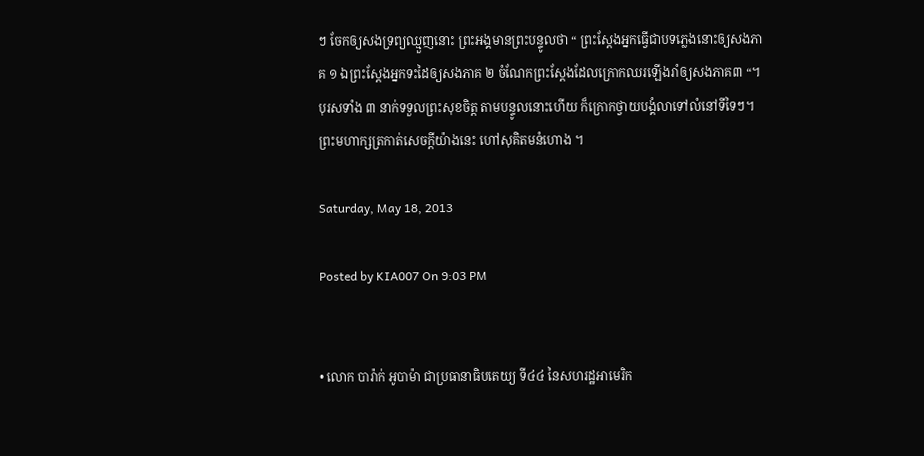ៗ ចែកឲ្យសងទ្រព្យឈ្មួញនោះ ព្រះអង្គមានព្រះបន្ទូលថា “ ព្រះស្តែងអ្នកធ្វើជាបទភ្លេងនោះឲ្យសងភាគ ១ ឯព្រះស្តែងអ្នកទះដៃឲ្យសងភាគ ២ ចំណែកព្រះស្តែងដែលក្រោកឈរឡើងរាំឲ្យសងភាគ៣ “។ បុរសទាំង ៣ នាក់ទទួលព្រះសុខចិត្ត តាមបន្ទូលនោះហើយ ក៏ក្រោកថ្វាយបង្គំលាទៅលំនៅទីទៃៗ។ ព្រះមហាក្សត្រកាត់សេចក្តីយ៉ាងនេះ ហៅសុគិតមនំហោង ។

Saturday, May 18, 2013

Posted by KIA007 On 9:03 PM


• លោក បារ៉ាក់ អូបាម៉ា ជាប្រធានាធិបតេយ្យ ទី៤៤ នៃសហរដ្ឋអាមេរិក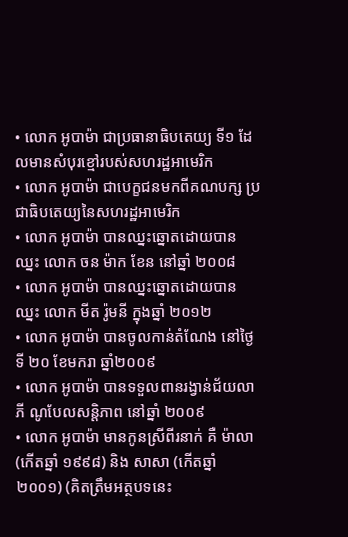• លោក អូបាម៉ា ជាប្រធានាធិបតេយ្យ ទី១ ដែលមានសំបុរខ្មៅរបស់សហរដ្ឋអាមេរិក
• លោក អូបាម៉ា ជាបេក្ខជនមកពីគណបក្ស ប្រជាធិបតេយ្យនៃសហរដ្ឋអាមេរិក
• លោក អូបាម៉ា បានឈ្នះឆ្នោតដោយបានឈ្នះ លោក ចន ម៉ាក ខែន នៅឆ្នាំ ២០០៨
• លោក អូបាម៉ា បានឈ្នះឆ្នោតដោយបានឈ្នះ លោក មីត រ៉ូមនី ក្នុងឆ្នាំ ២០១២
• លោក អូបាម៉ា បានចូលកាន់តំណែង នៅថ្ងៃទី ២០ ខែមករា ឆ្នាំ២០០៩
• លោក អូបាម៉ា បានទទួលពានរង្វាន់ជ័យលាភី ណូបែលសន្តិភាព នៅឆ្នាំ ២០០៩
• លោក អូបាម៉ា មានកូនស្រីពីរនាក់ គឺ ម៉ាលា (កើតឆ្នាំ ១៩៩៨) និង សាសា (កើតឆ្នាំ ២០០១) (គិតត្រឹមអត្ថបទនេះ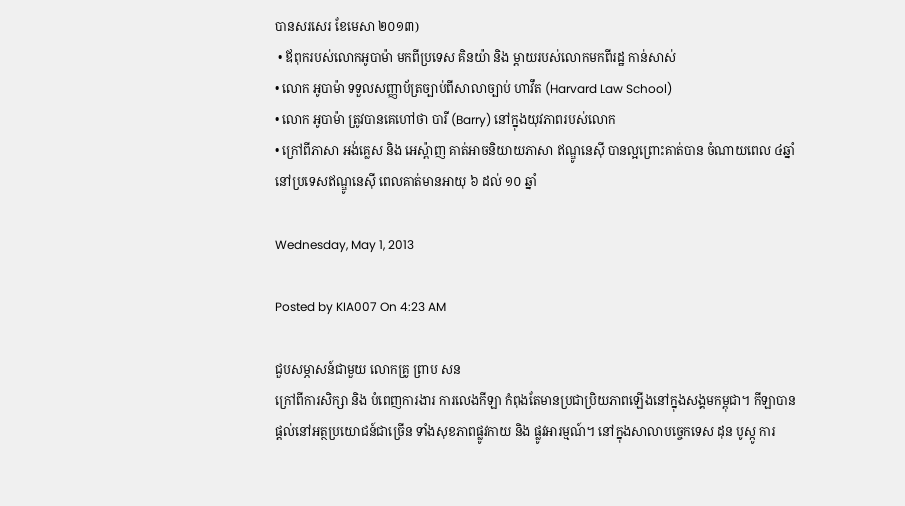បានសរសេរ ខែមេសា ២០១៣)
 • ឪពុករបស់លោកអូបាម៉ា មកពីប្រទេស គិនយ៉ា និង ម្តាយរបស់លោកមកពីរដ្ឋ កាន់សាស់
• លោក អូបាម៉ា ទទួលសញ្ញាប័ត្រច្បាប់ពីសាលាច្បាប់ ហាវឹត (Harvard Law School)
• លោក អូបាម៉ា ត្រូវបានគេហៅថា បារី (Barry) នៅក្នុងយុវភាពរបស់លោក
• ក្រៅពីភាសា អង់គ្លេស និង អេស្ព៉ាញ គាត់អាចនិយាយភាសា ឥណ្ឌូនេស៊ី បានល្អព្រោះគាត់បាន ចំណាយពេល ៤ឆ្នាំ នៅប្រទេសឥណ្ឌូនេស៊ី ពេលគាត់មានអាយុ ៦ ដល់ ១០ ឆ្នាំ

Wednesday, May 1, 2013

Posted by KIA007 On 4:23 AM

ជួបសម្ភាសន៍ជាមួយ លោកគ្រូ ព្រាប សន
ក្រៅពីការសិក្សា និង បំពេញការងារ ការលេងកីឡា កំពុងតែមានប្រជាប្រិយភាពឡើងនៅក្នុងសង្គមកម្ពុជា។ កីឡាបានផ្តល់នៅអត្ថប្រយោជន៍ជាច្រើន ទាំងសុខភាពផ្លូវកាយ និង ផ្លូវអារម្មណ៍។ នៅក្នុងសាលាបច្ចេកទេស ដុន បូស្កូ ការ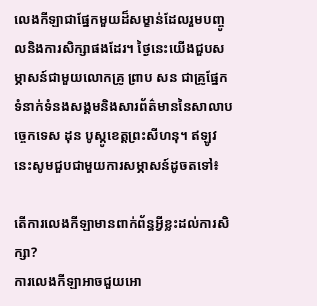លេងកីឡាជាផ្នែកមួយដ៏សម្ខាន់ដែលរួមបញ្ចូលនិងការសិក្សាផងដែរ។ ថ្ងៃនេះយើងជួបសម្ភាសន៍ជាមួយលោកគ្រូ ព្រាប សន ជាគ្រូផ្នែកទំនាក់ទំនងសង្គមនិងសារព័ត៌មាននៃសាលាបច្ចេកទេស ដុន បូស្កូខេត្តព្រះសីហនុ។ ឥឡូវនេះសូមជួបជាមួយការសម្ភាសន៍ដូចតទៅ៖

តើការលេងកីឡាមានពាក់ព័ន្ធអ្វីខ្លះដល់ការសិក្សា?
ការលេងកីឡាអាចជួយអោ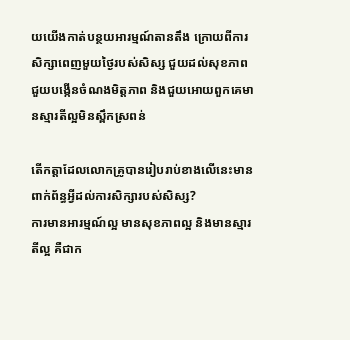យយើងកាត់បន្ថយអារម្មណ៍តានតឹង ក្រោយពីការសិក្សាពេញមួយថ្ងៃរបស់សិស្ស ជួយដល់សុខភាព ជួយបង្កើនចំណងមិត្តភាព និងជួយអោយពួកគេមានស្មារតីល្អមិនស្ពឹកស្រពន់

តើកត្តាដែលលោកគ្រូបានរៀបរាប់ខាងលើនេះមានពាក់ព័ន្ធអ្វីដល់ការសិក្សារបស់សិស្ស?
ការមានអារម្មណ៍ល្អ មានសុខភាពល្អ និងមានស្មារតីល្អ គឺជាក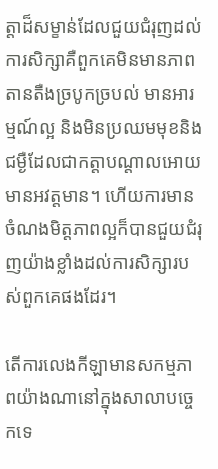ត្តាដ៏សម្ខាន់ដែលជួយជំរុញដល់ការសិក្សាគឺពួកគេមិនមានភាពតានតឺងច្របូកច្របល់ មានអារម្មណ៍ល្អ និងមិនប្រឈមមុខនិងជម្ងឺដែលជាកត្តាបណ្តាលអោយមានអវត្តមាន។ ហើយការមានចំណងមិត្តភាពល្អក៏បានជួយជំរុញយ៉ាងខ្លាំងដល់ការសិក្សារបស់ពួកគេផងដែរ។

តើការលេងកីឡាមានសកម្មភាពយ៉ាងណានៅក្នុងសាលាបច្ចេកទេ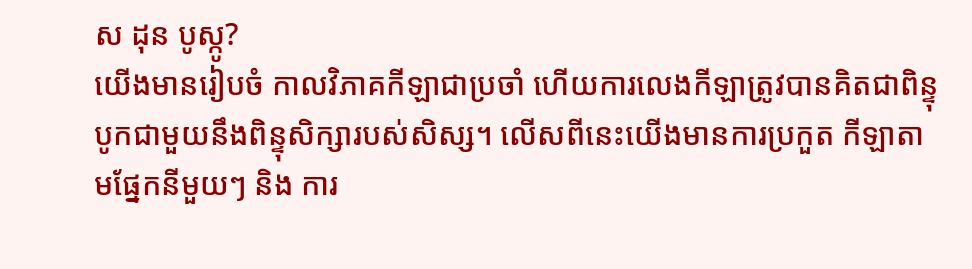ស ដុន បូស្កូ?
យើងមានរៀបចំ កាលវិភាគកីឡាជាប្រចាំ ហើយការលេងកីឡាត្រូវបានគិតជាពិន្ទុបូកជាមួយនឹងពិន្ទុសិក្សារបស់សិស្ស។ លើសពីនេះយើងមានការប្រកួត កីឡាតាមផ្នែកនីមួយៗ និង ការ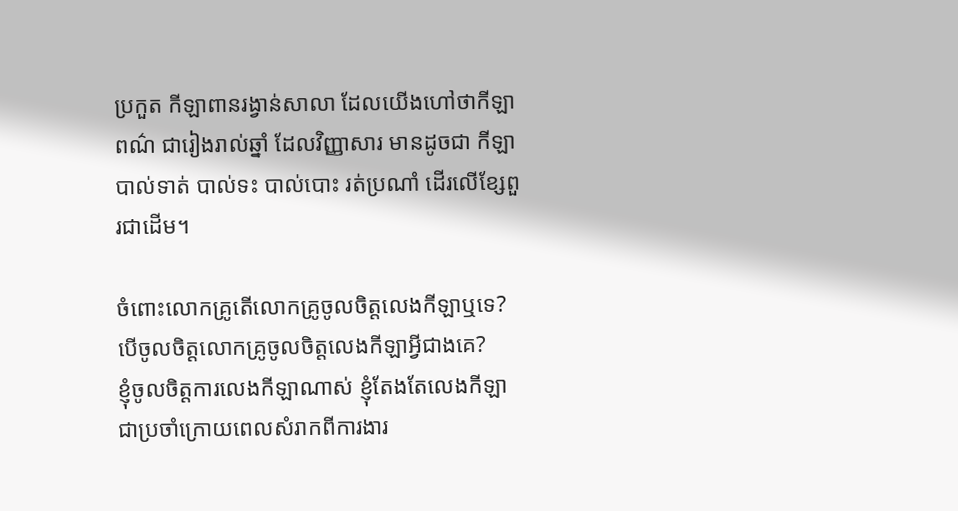ប្រកួត កីឡាពានរង្វាន់សាលា ដែលយើងហៅថាកីឡាពណ៌ ជារៀងរាល់ឆ្នាំ ដែលវិញ្ញាសារ មានដូចជា កីឡា បាល់ទាត់ បាល់ទះ បាល់បោះ រត់ប្រណាំ ដើរលើខ្សែពួរជាដើម។

ចំពោះលោកគ្រូតើលោកគ្រូចូលចិត្តលេងកីឡាឬទេ?បើចូលចិត្តលោកគ្រូចូលចិត្តលេងកីឡាអ្វីជាងគេ?
ខ្ញុំចូលចិត្តការលេងកីឡាណាស់ ខ្ញុំតែងតែលេងកីឡាជាប្រចាំក្រោយពេលសំរាកពីការងារ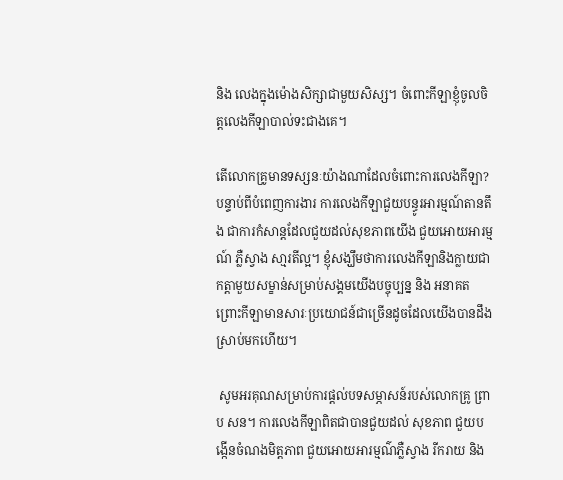និង លេងក្នុងម៉ោងសិក្សាជាមួយសិស្ស។ ចំពោះកីឡាខ្ញុំចូលចិត្តលេងកីឡាបាល់ទះជាងគេ។

តើលោកគ្រូមានទស្សនៈយ៉ាងណាដែលចំពោះការលេងកីឡា?
បន្ទាប់ពីបំពេញការងារ ការលេងកីឡាជួយបន្ធូរអារម្មណ៍តានតឹង ជាការកំសាន្តដែលជួយដល់សុខភាពយើង ជួយអោយអារម្មណ៍ ភ្លឺស្វាង សា្មរតីល្អ។ ខ្ញុំសង្ឃឹមថាការលេងកីឡានិងក្លាយជាកត្តាមួយសម្ខាន់សម្រាប់សង្គមយើងបច្ចុប្បន្ន និង អនាគត ព្រោះកីឡាមានសារៈប្រយោជន៍ជាច្រើនដូចដែលយើងបានដឹងស្រាប់មកហើយ។

 សូមអរគុណសម្រាប់ការផ្តល់បទសម្ភាសន៍របស់លោកគ្រូ ព្រាប សន។ ការលេងកីឡាពិតជាបានជួយដល់ សុខភាព ជួយបង្កើនចំណងមិត្តភាព ជួយអោយអារម្មណ៌ភ្លឺស្វាង រីករាយ និង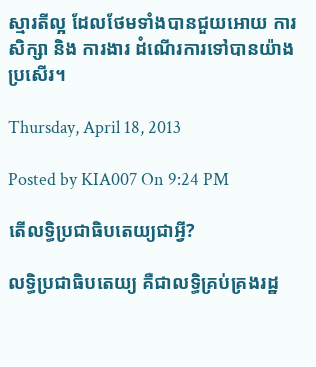ស្មារតីល្អ ដែលថែមទាំងបានជួយអោយ ការសិក្សា និង ការងារ ដំណើរការទៅបានយ៉ាងប្រសើរ។

Thursday, April 18, 2013

Posted by KIA007 On 9:24 PM

តើលទ្ធិប្រជាធិបតេយ្យជាអ្វី?

លទ្ធិប្រជាធិបតេយ្យ គឺជាលទ្ធិគ្រប់គ្រងរដ្ឋ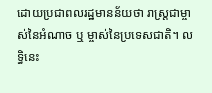ដោយប្រជាពលរដ្ឋមានន័យថា រាស្រ្តជាម្ចាស់នៃអំណាច ឬ ម្ចាស់នៃប្រទេសជាតិ។ លទ្ធិនេះ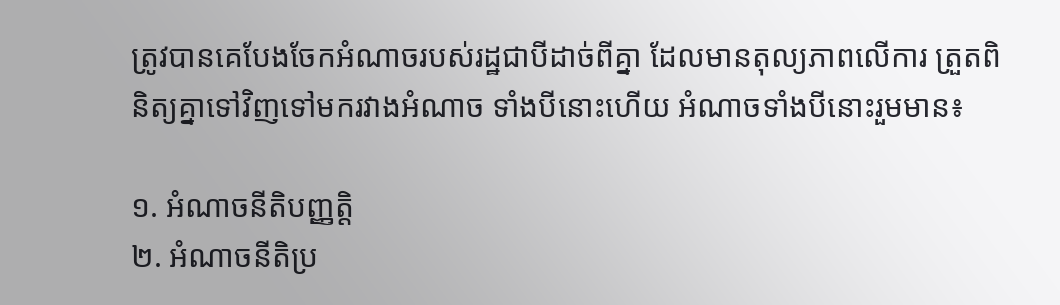ត្រូវបានគេបែងចែកអំណាចរបស់រដ្ឋជាបីដាច់ពីគ្នា ដែលមានតុល្យភាពលើការ ត្រួតពិនិត្យគ្នាទៅវិញទៅមករវាងអំណាច ទាំងបីនោះហើយ អំណាចទាំងបីនោះរួមមាន៖

១. អំណាចនីតិបញ្ញត្តិ
២. អំណាចនីតិប្រ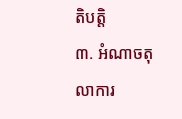តិបត្តិ
៣. អំណាចតុលាការ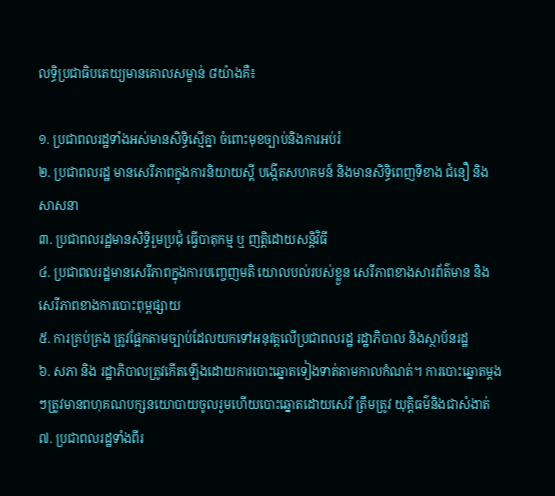លទ្ធិប្រជាធិបតេយ្យមានគោលសម្ខាន់ ៨យ៉ាងគឺ៖

១. ប្រជាពលរដ្ឋទាំងអស់មានសិទ្ធិស្មើគ្នា ចំពោះមុខច្បាប់និងការអប់រំ
២. ប្រជាពលរដ្ឋ មានសេរីភាពក្នុងការនិយាយស្ដី បង្កើតសហគមន៍ និងមានសិទ្ធិពេញទីខាង ជំនឿ និងសាសនា
៣. ប្រជាពលរដ្ឋមានសិទ្ធិរួមប្រជុំ ធ្វើបាតុកម្ម ឬ ញត្តិដោយសន្តិវិធី
៤. ប្រជាពលរដ្ឋមានសេរីភាពក្នុងការបញ្ចេញមតិ យោលបល់របស់ខ្លួន សេរីភាពខាងសារព័ត៌មាន និងសេរីភាពខាងការបោះពុម្ពផ្សាយ
៥. ការគ្រប់គ្រង ត្រូវផ្អែកតាមច្បាប់ដែលយកទៅអនុវត្តលើប្រជាពលរដ្ឋ រដ្ឋាភិបាល និងស្ថាប័នរដ្ឋ
៦. សភា និង រដ្ឋាភិបាលត្រូវកើតឡើងដោយការបោះឆ្នោតទៀងទាត់តាមកាលកំណត់។ ការបោះឆ្នោតម្ដងៗត្រូវមានពហុគណបក្សនយោបាយចូលរួមហើយបោះឆ្នោតដោយសេរី ត្រឹមត្រូវ យុត្តិធម៌និងជាសំងាត់
៧. ប្រជាពលរដ្ឋទាំងពីរ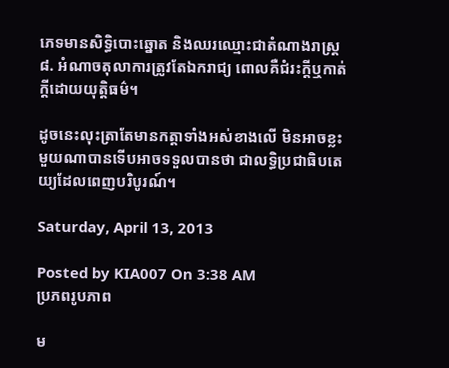ភេទមានសិទ្ធិបោះឆ្នោត និងឈរឈ្មោះជាតំណាងរាស្ត្រ
៨. អំណាចតុលាការត្រូវតែឯករាជ្យ ពោលគឺជំរះក្តីឬកាត់ក្តីដោយយុត្តិធម៌។

ដូចនេះលុះត្រាតែមានកត្តាទាំងអស់ខាងលើ មិនអាចខ្លះមួយណាបានទើបអាចទទួលបានថា ជាលទ្ធិប្រជាធិបតេយ្យដែលពេញបរិបូរណ៍។

Saturday, April 13, 2013

Posted by KIA007 On 3:38 AM
ប្រភពរូបភាព

ម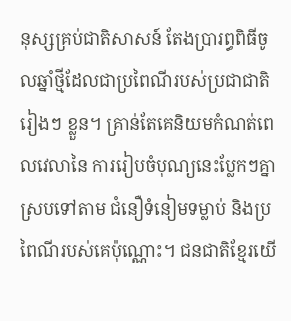នុស្សគ្រប់ជាតិសាសន៍ តែងប្រារព្ធពិធីចូលឆ្នាំថ្មីដែលជាប្រពៃណីរបស់ប្រជាជាតិរៀងៗ ខ្លួន។ គ្រាន់តែគេនិយមកំណត់ពេលវេលានៃ ការរៀបចំបុណ្យនេះបែ្លកៗគ្នាស្របទៅតាម ជំនឿទំនៀមទម្លាប់ និងប្រពៃណីរបស់គេប៉ុណ្ណោះ។ ជនជាតិខ្មែរយើ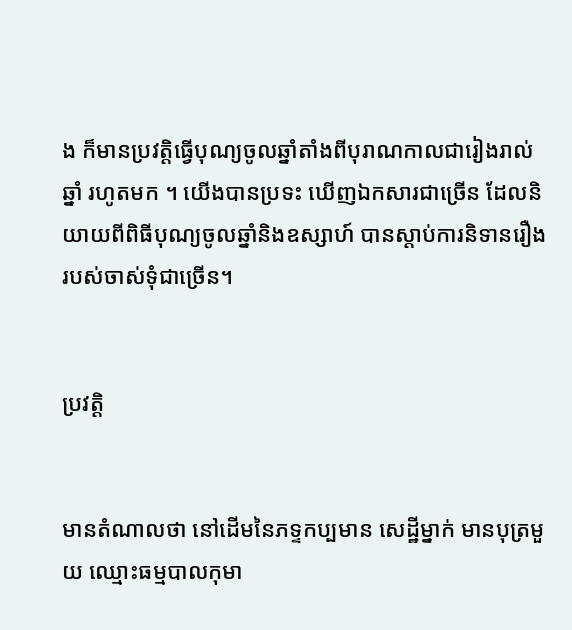ង ក៏មានប្រវត្តិធ្វើបុណ្យចូលឆ្នាំតាំងពីបុរាណកាលជារៀងរាល់ឆ្នាំ រហូតមក ។ យើងបានប្រទះ ឃើញឯកសារជាច្រើន ដែលនិយាយពីពិធីបុណ្យចូលឆ្នាំនិងឧស្សាហ៍ បានស្តាប់ការនិទានរឿងរបស់ចាស់ទុំជាច្រើន។


ប្រវត្តិ


មានតំណាលថា នៅដើមនៃភទ្ទកប្បមាន សេដ្ឋីម្នាក់ មានបុត្រមួយ ឈ្មោះធម្មបាលកុមា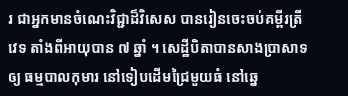រ ជាអ្នកមានចំណេះវិជ្ជាដ៏វិសេស បានរៀនចេះចប់គម្ពីរត្រីវេទ តាំងពីអាយុបាន ៧ ឆ្នាំ ។ សេដ្ឋីបិតាបានសាងប្រាសាទឲ្យ ធម្មបាលកុមារ នៅទៀបដើមជ្រៃមួយធំ នៅឆ្នេ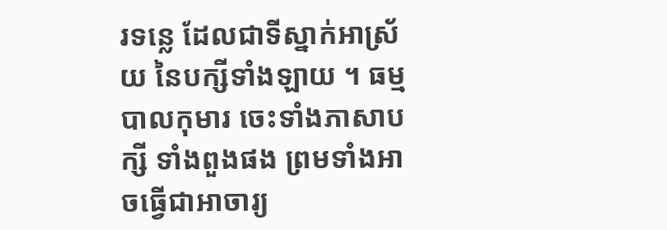រទន្លេ ដែលជាទីស្នាក់អាស្រ័យ នៃបក្សីទាំងឡាយ ។ ធម្មបាលកុមារ ចេះទាំងភាសាបក្សី ទាំងពួងផង ព្រមទាំងអាចធ្វើជាអាចារ្យ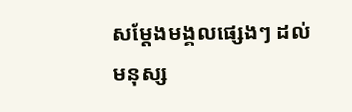សម្ដែងមង្គលផេ្សងៗ ដល់មនុស្ស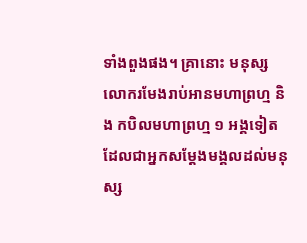ទាំងពួងផង។ គ្រានោះ មនុស្សលោករមែងរាប់អានមហាព្រហ្ម និង កបិលមហាព្រហ្ម ១ អង្គទៀតដែលជាអ្នកសម្ដែងមង្គលដល់មនុស្ស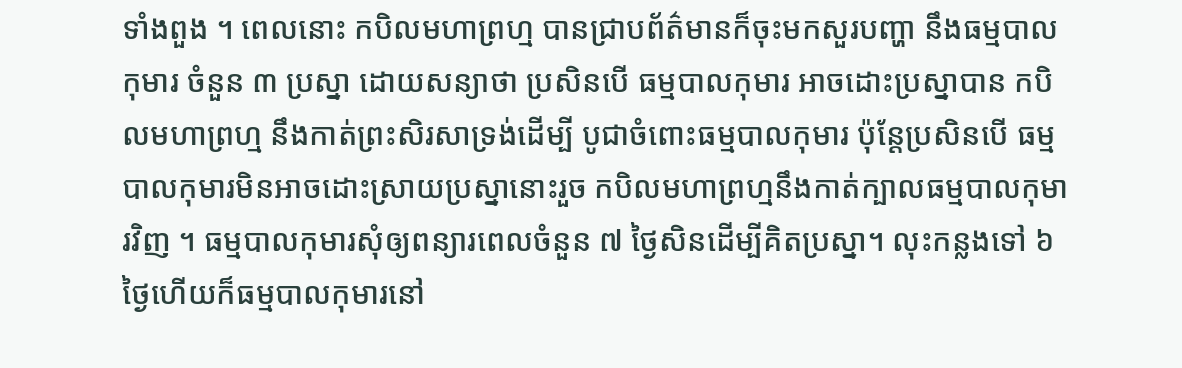ទាំងពួង ។ ពេលនោះ កបិលមហាព្រហ្ម បានជ្រាបព័ត៌‌មានក៏ចុះមកសួរបញ្ហា នឹងធម្មបាលកុមារ ចំនួន ៣ ប្រស្នា ដោយសន្យាថា ប្រសិនបើ ធម្មបាលកុមារ អាចដោះប្រស្នាបាន កបិលមហាព្រហ្ម នឹងកាត់ព្រះសិរសាទ្រង់ដើម្បី បូជាចំពោះធម្មបាលកុមារ ប៉ុន្តែប្រសិនបើ ធម្មបាលកុមារមិនអាចដោះស្រាយប្រស្នានោះរួច កបិលមហាព្រហ្មនឹងកាត់ក្បាលធម្មបាលកុមារវិញ ។ ធម្មបាលកុមារសុំឲ្យពន្យារពេលចំនួន ៧ ថ្ងៃសិនដើម្បីគិតប្រស្នា។ លុះកន្លងទៅ ៦ ថ្ងៃហើយក៏ធម្មបាលកុមារនៅ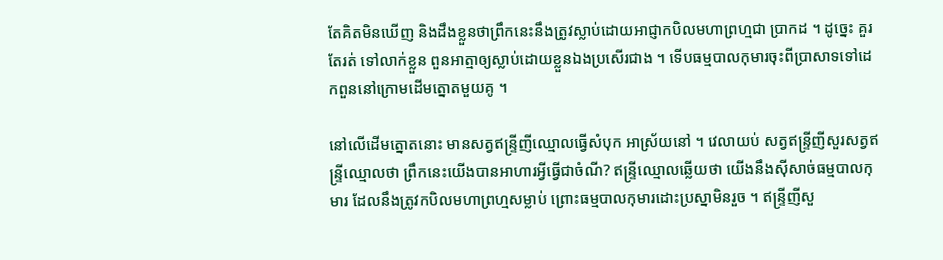តែគិតមិនឃើញ និងដឹងខ្លួនថាព្រឹកនេះនឹងត្រូវស្លាប់ដោយអាជ្ញាកបិលមហាព្រហ្មជា ប្រាកដ ។ ដូច្នេះ គួរតែរត់ ទៅលាក់ខ្លួន ពួនអាត្មាឲ្យស្លាប់ដោយខ្លួនឯងប្រសើរជាង ។ ទើបធម្មបាលកុមារចុះពីប្រាសាទទៅដេកពួននៅក្រោមដើមត្នោតមួយគូ ។

នៅលើដើមត្នោតនោះ មានសត្វឥន្ទ្រីញីឈ្មោលធ្វើសំបុក អាស្រ័យនៅ ។ វេលាយប់ សត្វឥន្ទ្រីញីសួរសត្វឥន្ទ្រីឈ្មោលថា ព្រឹកនេះយើងបានអាហារអ្វីធ្វើជាចំណី? ឥន្ទ្រីឈ្មោលឆ្លើយថា យើងនឹងស៊ីសាច់ធម្មបាលកុមារ ដែលនឹងត្រូវកបិលមហាព្រហ្មសម្លាប់ ព្រោះធម្មបាលកុមារដោះប្រស្នាមិនរួច ។ ឥន្ទ្រីញីសួ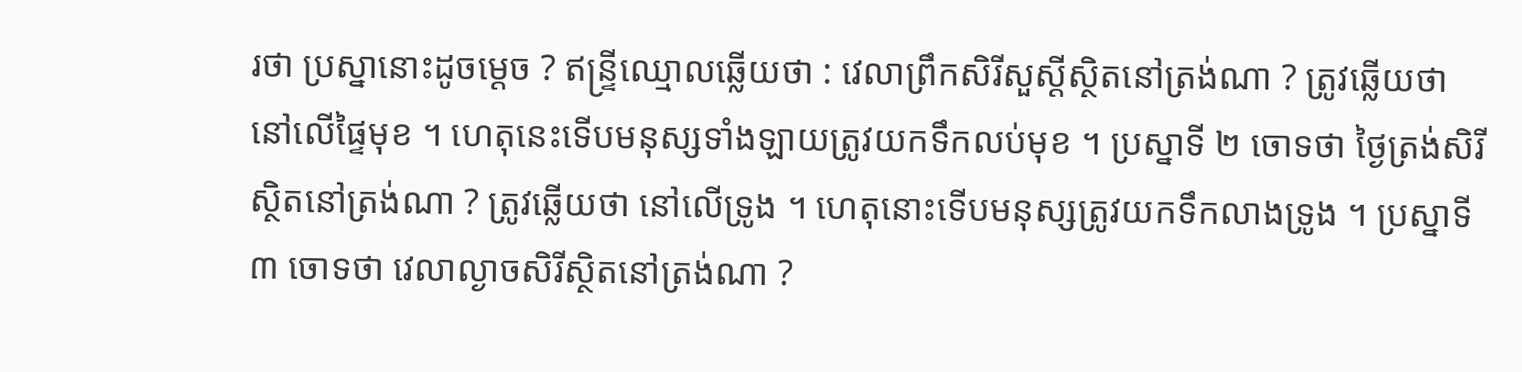រថា ប្រស្នានោះដូចម្ដេច ? ឥន្ទ្រីឈ្មោលឆ្លើយថា : វេលាព្រឹកសិរីសួស្ដីស្ថិតនៅត្រង់ណា ? ត្រូវឆ្លើយថា នៅលើផ្ទៃមុខ ។ ហេតុនេះទើបមនុស្សទាំងឡាយត្រូវយកទឹកលប់មុខ ។ ប្រស្នាទី ២ ចោទថា ថ្ងៃត្រង់សិរីស្ថិតនៅត្រង់ណា ? ត្រូវឆ្លើយថា នៅលើទ្រូង ។ ហេតុនោះទើបមនុស្សត្រូវយកទឹកលាងទ្រូង ។ ប្រស្នាទី ៣ ចោទថា វេលាល្ងាចសិរីស្ថិតនៅត្រង់ណា ?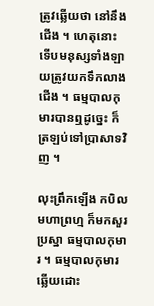ត្រូវឆ្លើយថា នៅនឹងជើង ។ ហេតុនោះ ទើបមនុស្សទាំងឡាយត្រូវយកទឹកលាងជើង ។ ធម្មបាលកុមារបានឮដូច្នេះ ក៏ត្រឡប់ទៅប្រាសាទវិញ ។

លុះព្រឹកឡើង កបិលមហាព្រហ្ម ក៏មកសួរប្រស្នា ធម្មបាលកុមារ ។ ធម្មបាលកុមារ ឆ្លើយដោះ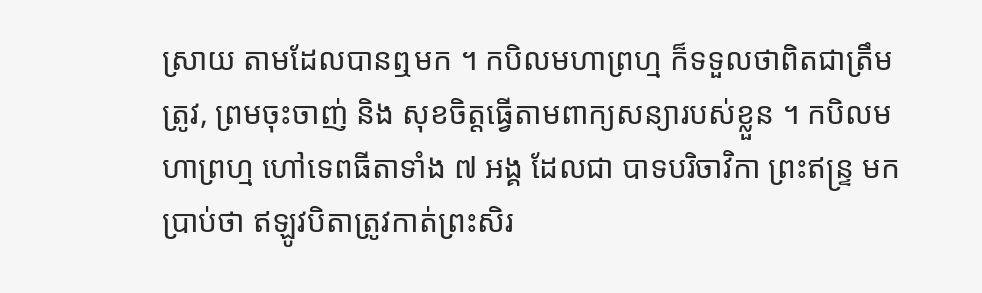ស្រាយ តាមដែលបានឮមក ។ កបិលមហាព្រហ្ម ក៏ទទួលថាពិតជាត្រឹមត្រូវ, ព្រមចុះចាញ់ និង សុខចិត្តធ្វើតាមពាក្យសន្យារបស់ខ្លួន ។ កបិលមហាព្រហ្ម ហៅទេពធីតាទាំង ៧ អង្គ ដែលជា បាទបរិចាវិកា ព្រះឥន្ទ្រ មកប្រាប់ថា ឥឡូវបិតាត្រូវកាត់ព្រះសិរ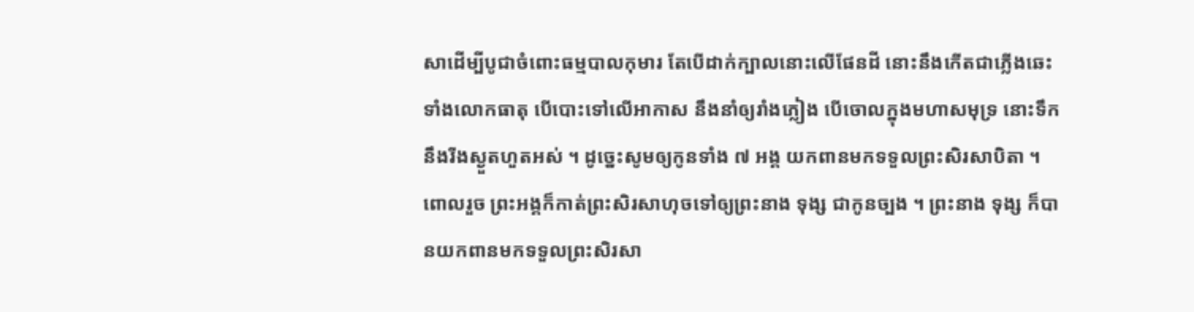សាដើម្បីបូជាចំពោះធម្មបាលកុមារ តែបើដាក់ក្បាលនោះលើផែនដី នោះនឹងកើតជាភ្លើងឆេះទាំងលោកធាតុ បើបោះទៅលើអាកាស នឹងនាំឲ្យរាំងភ្លៀង បើចោលក្នុងមហាសមុទ្រ នោះទឹកនឹងរីងស្ងួតហួតអស់ ។ ដូច្នេះសូមឲ្យកូនទាំង ៧ អង្គ យកពានមកទទួលព្រះសិរសាបិតា ។ ពោលរួច ព្រះអង្គក៏កាត់ព្រះសិរសាហុចទៅឲ្យព្រះនាង ទុង្ស ជាកូនច្បង ។ ព្រះនាង ទុង្ស ក៏បានយកពានមកទទួលព្រះសិរសា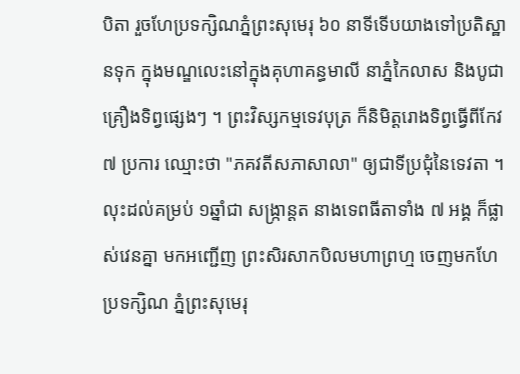បិតា រួចហែប្រទក្សិណភ្នំព្រះសុមេរុ ៦០ នាទីទើបយាងទៅប្រតិស្ឋានទុក ក្នុងមណ្ឌលេះនៅក្នុងគុហាគន្ធមាលី នាភ្នំកៃលាស និងបូជាគ្រឿងទិព្វផេ្សងៗ ។ ព្រះវិស្សកម្មទេវបុត្រ ក៏និមិត្តរោងទិព្វធ្វើពីកែវ ៧ ប្រការ ឈ្មោះថា "ភគវតីសភាសាលា" ឲ្យជាទីប្រជុំនៃទេវតា ។ លុះដល់គម្រប់ ១ឆ្នាំជា សង្ក្រាន្តត នាងទេពធីតាទាំង ៧ អង្គ ក៏ផ្លាស់វេនគ្នា មកអញ្ជើញ ព្រះសិរសាកបិលមហាព្រហ្ម ចេញមកហែប្រទក្សិណ ភ្នំព្រះសុមេរុ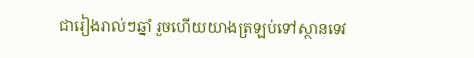ជារៀងរាល់ៗឆ្នាំ រួចហើយយាងត្រឡប់ទៅស្ថានទេវ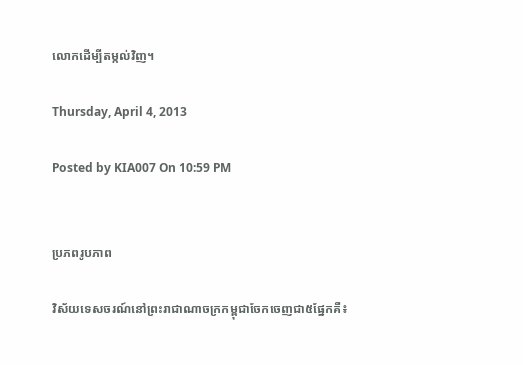លោកដើម្បីតម្កល់វិញ។

Thursday, April 4, 2013

Posted by KIA007 On 10:59 PM


ប្រភពរូបភាព

វិស័យទេសចរណ៍នៅព្រះរាជាណាចក្រកម្ពុជាចែកចេញជា៥ផ្នែកគឺ៖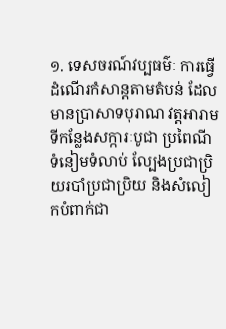១. ទេសចរណ៍វប្បធម៌ៈ ការធ្វើដំណើរកំសាន្តតាមតំបន់ ដែលមានប្រាសាទបុរាណ វត្តអារាម ទីកន្លែងសក្ការៈបូជា ប្រពៃណីទំនៀមទំលាប់ ល្បែងប្រជាប្រិយរបាំប្រជាប្រិយ និងសំលៀកបំពាក់ជា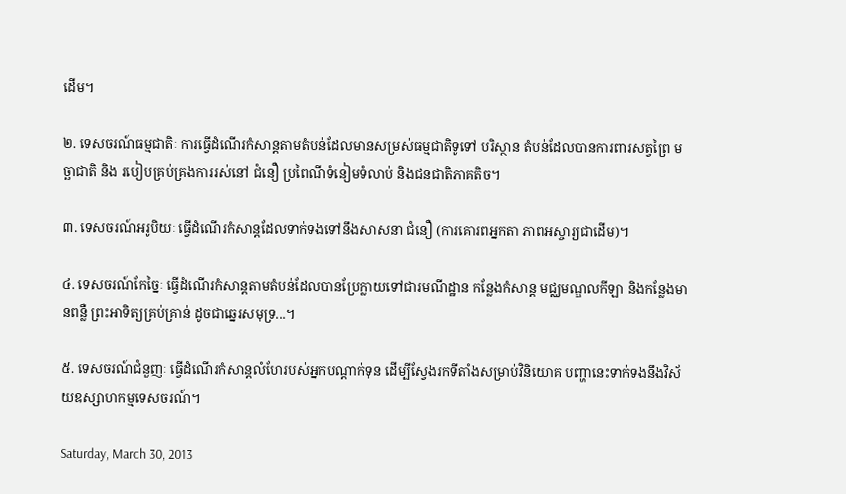ដើម។

២. ទេសចរណ៍ធម្មជាតិៈ ការធ្វើដំណើរកំសាន្តតាមតំបន់ដែលមានសម្រស់ធម្មជាតិទូទៅ បរិស្ថាន តំបន់ដែលបានការពារសត្វព្រៃ មច្ឆាជាតិ និង របៀបគ្រប់គ្រងការរស់នៅ ជំនឿ ប្រពៃណីទំនៀមទំលាប់ និងជនជាតិភាគតិច។

៣. ទេសចរណ៍អរូបិយៈ ធ្វើដំណើរកំសាន្តដែលទាក់ទងទៅនឹងសាសនា ជំនឿ (ការគោរពអ្នកតា ភាពអស្ចារ្យជាដើម)។

៤. ទេសចរណ៍កែច្នៃៈ ធ្វើដំណើរកំសាន្តតាមតំបន់ដែលបានប្រែក្លាយទៅជារមណីដ្ឋាន កន្លែងកំសាន្ត មជ្ឈមណ្ឌលកីឡា និងកន្លែងមានពន្លឺ ព្រះអាទិត្យគ្រប់គ្រាន់ ដូចជាឆ្នេរសមុទ្រ...។

៥. ទេសចរណ៍ជំនួញៈ ធ្វើដំណើរកំសាន្តលំហែរបស់អ្នកបណ្ដាក់ទុន ដើម្បីស្វែងរកទីតាំងសម្រាប់វិនិយោគ បញ្ហានេះទាក់ទងនឹងវិស័យឧស្សាហកម្មទេសចរណ៍។

Saturday, March 30, 2013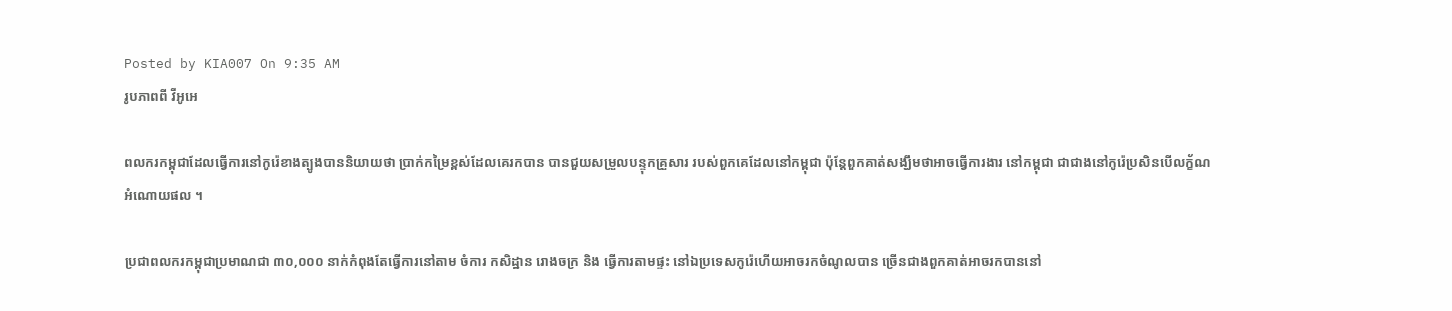Posted by KIA007 On 9:35 AM
រូបភាពពី វីអូអេ

ពលករកម្ពុជាដែលធ្វើការនៅកូរ៉េខាងត្បូងបាននិយាយថា ប្រាក់កម្រៃខ្ពស់ដែលគេរកបាន បានជួយសម្រួលបន្ទុកគ្រួសារ របស់ពួកគេដែលនៅកម្ពុជា ប៉ុន្តែពួកគាត់សង្ឃឹមថាអាចធ្វើការងារ នៅកម្ពុជា ជាជាងនៅកូរ៉េប្រសិនបើលក្ខ័ណអំណោយផល ។

ប្រជាពលករកម្ពុជាប្រមាណជា ៣០,០០០ នាក់កំពុងតែធ្វើការនៅតាម ចំការ កសិដ្ឋាន រោងចក្រ និង ធ្វើការតាមផ្ទះ នៅឯប្រទេសកូរ៉េហើយអាចរកចំណូលបាន ច្រើនជាងពួកគាត់អាចរកបាននៅ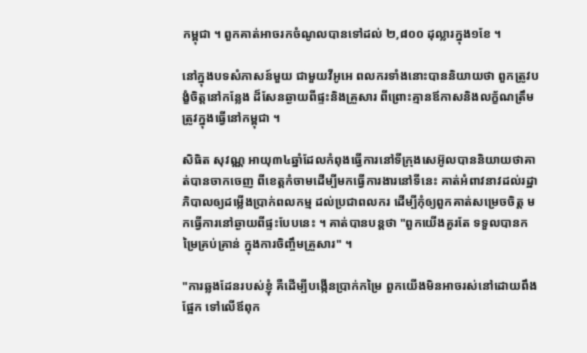កម្ពុជា ។ ពួកគាត់អាចរកចំណូលបានទៅដល់ ២,៨០០ ដុល្លារក្នុង១ខែ ។

នៅក្នុងបទសំភាសន៍មួយ ជាមួយវីអូអេ ពលករទាំងនោះបាននិយាយថា ពួកត្រូវបង្ខំចិត្តនៅកន្លែង ដ៏សែនឆ្ងាយពីផ្ទះនិងគ្រួសារ ពីព្រោះគ្មានឪកាសនិងលក្ខ័ណត្រឹមត្រូវក្នុងធ្វើនៅកម្ពុជា ។

សិធិត សុវណ្ណ អាយុ៣៤ឆ្នាំដែលកំពុងធ្វើការនៅទីក្រុងសេអ៊ូលបាននិយាយថាគាត់បានចាកចេញ ពីខេត្តកំចាមដើម្បីមកធ្វើការងារនៅទីនេះ គាត់អំពាវនាវដល់រដ្ឋាភិបាលឲ្យដម្លើងប្រាក់ពលកម្ម ដល់ប្រជាពលករ ដើម្បីកុំឲ្យពួកគាត់សម្រេចចិត្ត មកធ្វើការនៅឆ្ងាយពីផ្ទះបែបនេះ ។ គាត់បានបន្តថា "ពួកយើងគួរតែ ទទួលបានកម្រៃគ្រប់គ្រាន់ ក្នុងការចិញ្ចឹមគ្រួសារ" ។

"ការឆ្លងដែនរបស់ខ្ញុំ គឺដើម្បីបង្កើនប្រាក់កម្រៃ ពួកយើងមិនអាចរស់នៅដោយពឹងផ្អែក ទៅលើឪពុក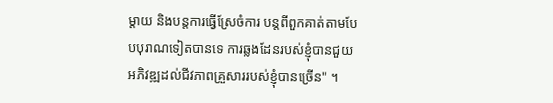ម្តាយ និងបន្តការធ្វើស្រែចំការ បន្តពីពួកគាត់តាមបែបបុរាណទៀតបានទេ ការឆ្លងដែនរបស់ខ្ញុំបានជួយអភិវឌ្ឍដល់ជីវភាពគ្រួសាររបស់ខ្ញុំបានច្រើន" ។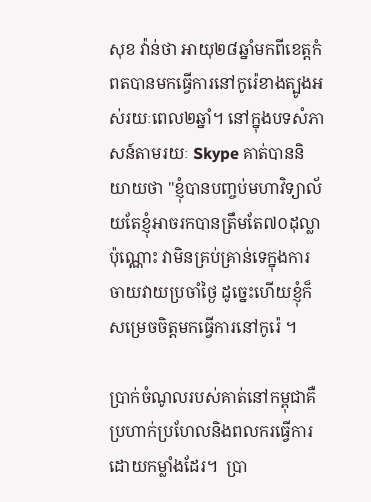សុខ វ៉ាន់ថា អាយុ២៨ឆ្នាំមកពីខេត្តកំពតបានមកធ្វើការនៅកូរ៉េខាងត្បូងអស់រយៈពេល២ឆ្នាំ។ នៅក្នុងបទសំភាសន៍តាមរយៈ Skype គាត់បាននិយាយថា "ខ្ញុំបានបញ្ចប់មហាវិទ្យាល័យតែខ្ញុំអាចរកបានត្រឹមតែ៧០ដុល្លាប៉ុណ្ណោះ វាមិនគ្រប់គ្រាន់ទេក្នុងការចាយវាយប្រចាំថ្ងៃ ដូច្នេះហើយខ្ញុំក៏សម្រេចចិត្តមកធ្វើការនៅកូរ៉េ ។

ប្រាក់ចំណូលរបស់គាត់នៅកម្ពុជាគឺប្រហាក់ប្រហែលនិងពលករធ្វើការដោយកម្លាំងដែរ។  ប្រា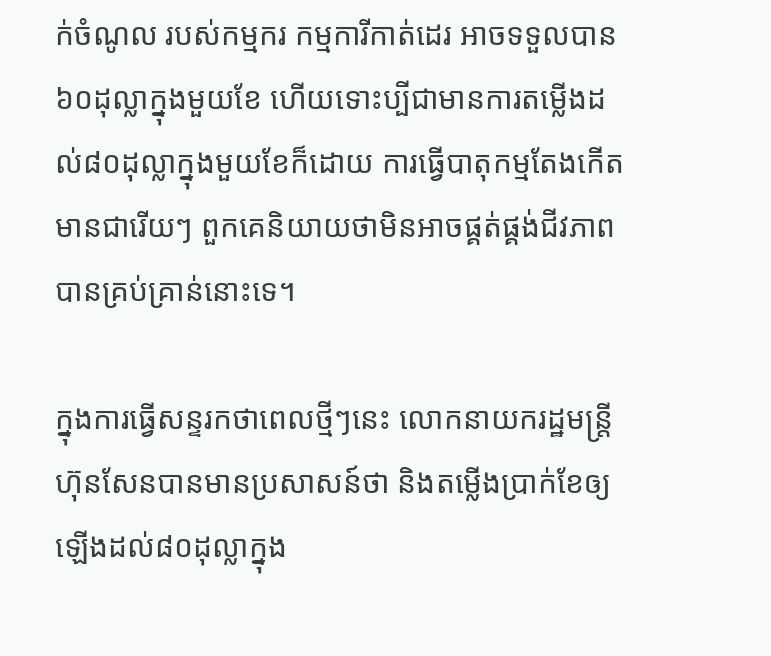ក់ចំណូល របស់កម្មករ កម្មការីកាត់ដេរ អាចទទួលបាន៦០ដុល្លាក្នុងមួយខែ ហើយទោះប្បីជាមានការតម្លើងដល់៨០ដុល្លាក្នុងមួយខែក៏ដោយ ការធ្វើបាតុកម្មតែងកើតមានជារើយៗ ពួកគេនិយាយថាមិនអាចផ្គត់ផ្គង់ជីវភាព បានគ្រប់គ្រាន់នោះទេ។

ក្នុងការធ្វើសន្ទរកថាពេលថ្មីៗនេះ លោកនាយករដ្ឋមន្រ្តីហ៊ុនសែនបានមានប្រសាសន៍ថា និងតម្លើងប្រាក់ខែឲ្យឡើងដល់៨០ដុល្លាក្នុង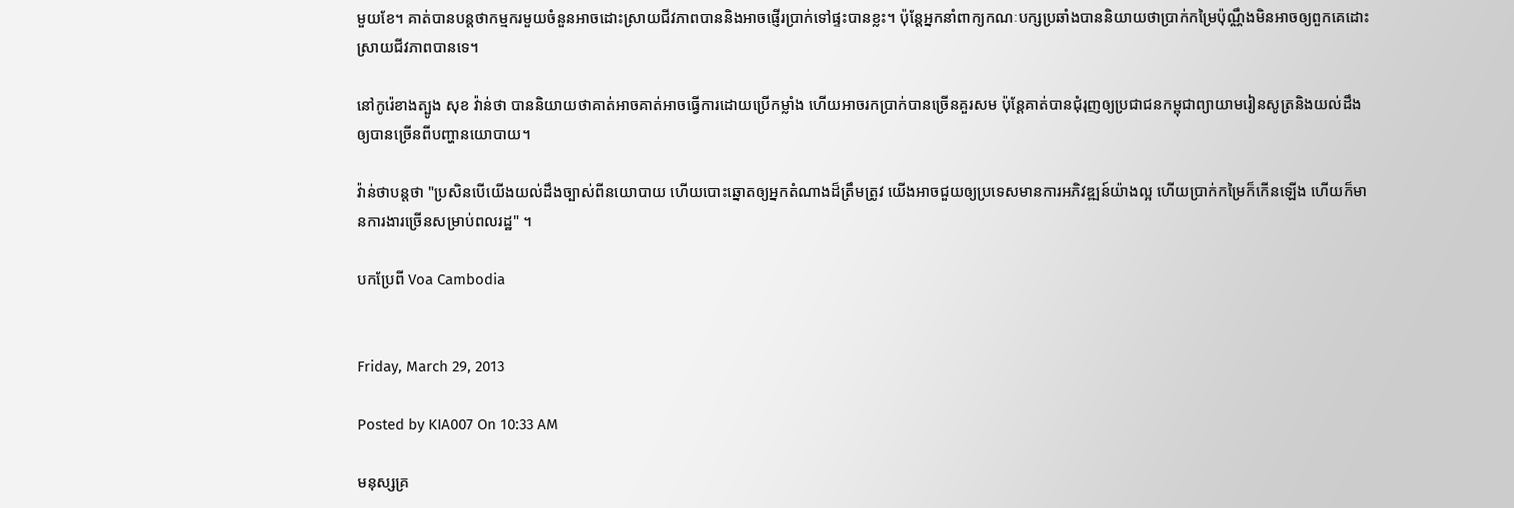មួយខែ។ គាត់បានបន្តថាកម្មករមួយចំនួនអាចដោះស្រាយជីវភាពបាននិងអាចផ្ញើរប្រាក់ទៅផ្ទះបានខ្លះ។ ប៉ុន្តែអ្នកនាំពាក្យកណៈបក្សប្រឆាំងបាននិយាយថាប្រាក់កម្រៃប៉ុណ្ណឹងមិនអាចឲ្យពួកគេដោះស្រាយជីវភាពបានទេ។

នៅកូរ៉េខាងត្បូង សុខ វ៉ាន់ថា បាននិយាយថាគាត់អាចគាត់អាចធ្វើការដោយប្រើកម្លាំង ហើយអាចរកប្រាក់បានច្រើនគួរសម ប៉ុន្តែគាត់បានជុំរុញឲ្យប្រជាជនកម្ពុជាព្យាយាមរៀនសូត្រនិងយល់ដឹងឲ្យបានច្រើនពីបញ្ហានយោបាយ។

វ៉ាន់ថាបន្តថា "ប្រសិនបើយើងយល់ដឹងច្បាស់ពីនយោបាយ ហើយបោះឆ្នោតឲ្យអ្នកតំណាងដ៏ត្រឹមត្រូវ យើងអាចជួយឲ្យប្រទេសមានការអភិវឌ្ឍន៍យ៉ាងល្អ ហើយប្រាក់កម្រៃក៏កើនឡើង ហើយក៏មានការងារច្រើនសម្រាប់ពលរដ្ឋ" ។

បកប្រែពី Voa Cambodia


Friday, March 29, 2013

Posted by KIA007 On 10:33 AM

មនុស្សគ្រ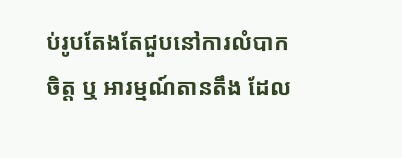ប់រូបតែងតែជួបនៅការលំបាកចិត្ត ឬ អារម្មណ៍តានតឹង ដែល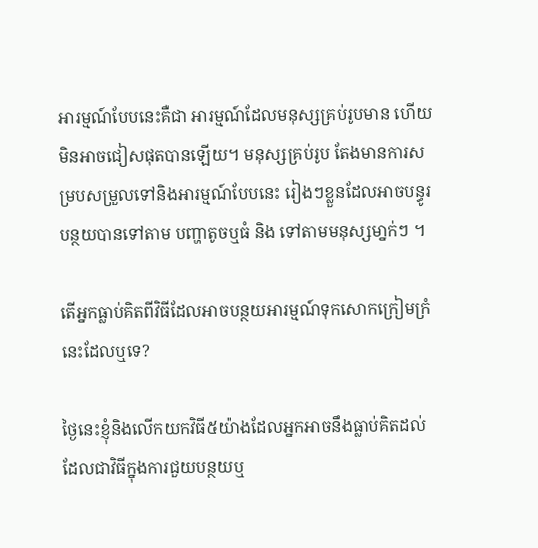អារម្មណ៍បែបនេះគឺជា អារម្មណ៍ដែលមនុស្សគ្រប់រូបមាន ហើយមិនអាចជៀសផុតបានឡើយ។ មនុស្សគ្រប់រូប តែងមានការសម្របសម្រួលទៅនិងអារម្មណ៍បែបនេះ រៀងៗខ្លួនដែលអាចបន្ធូរបន្ថយបានទៅតាម បញ្ហាតូចឬធំ និង ទៅតាមមនុស្សមា្នក់ៗ ។

តើអ្នកធ្លាប់គិតពីវិធីដែលអាចបន្ថយអារម្មណ៍ទុកសោកក្រៀមក្រំនេះដែលឬទេ?

ថ្ងៃនេះខ្ញុំនិងលើកយកវិធី៥យ៉ាងដែលអ្នកអាចនឹងធ្លាប់គិតដល់ ដែលជាវិធីក្នុងការជួយបន្ថយឬ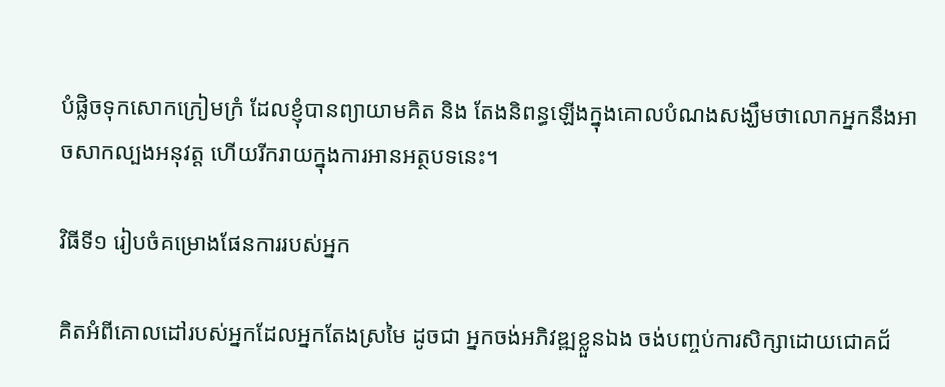បំផ្លិចទុកសោកក្រៀមក្រំ ដែលខ្ញុំបានព្យាយាមគិត និង តែងនិពន្ធឡើងក្នុងគោលបំណងសង្ឃឹមថាលោកអ្នកនឹងអាចសាកល្បងអនុវត្ត ហើយរីករាយក្នុងការអានអត្ថបទនេះ។

វិធីទី១ រៀបចំគម្រោងផែនការរបស់អ្នក

គិតអំពីគោលដៅរបស់អ្នកដែលអ្នកតែងស្រមៃ ដូចជា អ្នកចង់អភិវឌ្ឍខ្លួនឯង ចង់បញ្ចប់ការសិក្សាដោយជោគជ័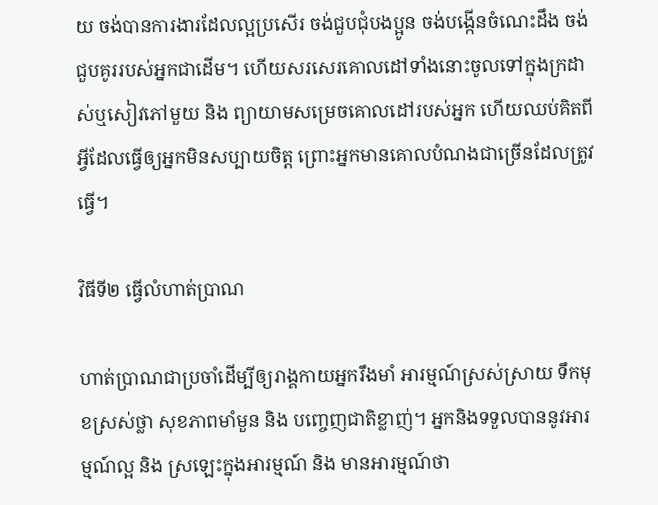យ ចង់បានការងារដែលល្អប្រសើរ ចង់ជួបជុំបងប្អូន ចង់បង្កើនចំណេះដឹង ចង់ជួបគូររបស់អ្នកជាដើម។ ហើយសរសេរគោលដៅទាំងនោះចូលទៅក្នុងក្រដាស់ឬសៀវភៅមួយ និង ព្យាយាមសម្រេចគោលដៅរបស់អ្នក ហើយឈប់គិតពីអ្វីដែលធ្វើឲ្យអ្នកមិនសប្បាយចិត្ត ព្រោះអ្នកមានគោលបំណងជាច្រើនដែលត្រូវធ្វើ។

វិធីទី២ ធ្វើលំហាត់ប្រាណ

ហាត់ប្រាណជាប្រចាំដើម្បីឲ្យរាង្គកាយអ្នករឹងមាំ អារម្មណ៍ស្រស់ស្រាយ ទឹកមុខស្រស់ថ្លា សុខភាពមាំមួន និង បញ្ចេញជាតិខ្លាញ់។ អ្នកនិងទទួលបាននូវអារម្មណ៍ល្អ និង ស្រឡេះក្នុងអារម្មណ៍ និង មានអារម្មណ៍ថា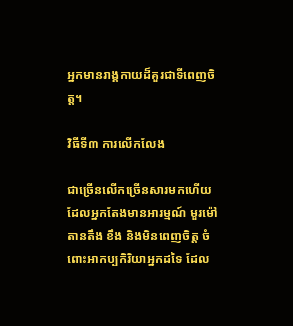អ្នកមានរាង្គកាយដ៏គួរជាទីពេញចិត្ត។

វិធីទី៣ ការលើកលែង

ជាច្រើនលើកច្រើនសារមកហើយ ដែលអ្នកតែងមានអារម្មណ៍ មួរម៉ៅ តានតឹង ខឹង និងមិនពេញចិត្ត ចំពោះអាកប្បកិរិយាអ្នកដទៃ ដែល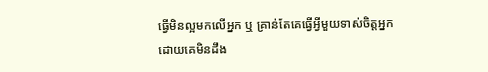ធ្វើមិនល្អមកលើអ្នក ឬ គ្រាន់តែគេធ្វើអ្វីមួយទាស់ចិត្តអ្នកដោយគេមិនដឹង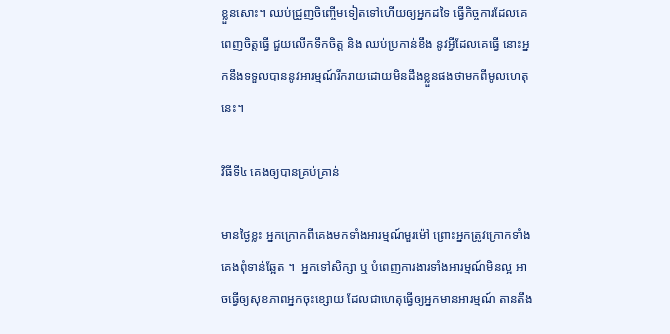ខ្លួនសោះ។ ឈប់ជ្រួញចិញ្ចើមទៀតទៅហើយឲ្យអ្នកដទៃ ធ្វើកិច្ចការដែលគេពេញចិត្តធ្វើ ជួយលើកទឹកចិត្ត និង ឈប់ប្រកាន់ខឹង នូវអ្វីដែលគេធ្វើ នោះអ្នកនឹងទទួលបាននូវអារម្មណ៍រីករាយដោយមិនដឹងខ្លួនផងថាមកពីមូលហេតុនេះ។

វិធីទី៤ គេងឲ្យបានគ្រប់គ្រាន់

មានថ្ងៃខ្លះ អ្នកក្រោកពីគេងមកទាំងអារម្មណ៍មួរម៉ៅ ព្រោះអ្នកត្រូវក្រោកទាំងគេងពុំទាន់ឆ្អែត ។  អ្នកទៅសិក្សា ឬ បំពេញការងារទាំងអារម្មណ៍មិនល្អ អាចធ្វើឲ្យសុខភាពអ្នកចុះខ្សោយ ដែលជាហេតុធ្វើឲ្យអ្នកមានអារម្មណ៍ តានតឹង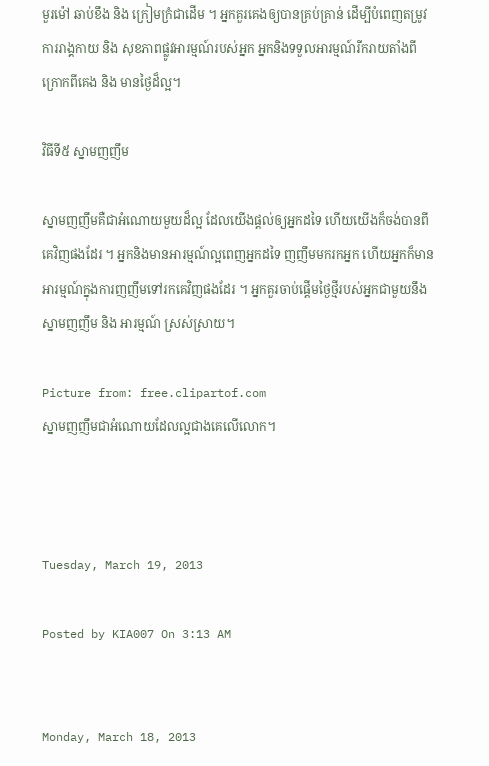មួរម៉ៅ ឆាប់ខឹង និង ក្រៀមក្រំជាដើម ។ អ្នកគួរគេងឲ្យបានគ្រប់គ្រាន់ ដើម្បីបំពេញតម្រូវការរាង្គកាយ និង សុខភាពផ្លូវអារម្មណ៍របស់អ្នក អ្នកនិងទទួលអារម្មណ៍រីករាយតាំងពីក្រោកពីគេង និង មានថ្ងៃដ៏ល្អ។

វិធីទី៥ ស្នាមញញឹម

ស្នាមញញឹមគឺជាអំណោយមួយដ៏ល្អ ដែលយើងផ្តល់ឲ្យអ្នកដទៃ ហើយយើងក៏ចង់បានពីគេវិញផងដែរ ។ អ្នកនិងមានអារម្មណ៍ល្អពេញអ្នកដទៃ ញញឹមមករកអ្នក ហើយអ្នកក៏មានអារម្មណ៍ក្នុងការញញឹមទៅរកគេវិញផងដែរ ។ អ្នកគួរចាប់ផ្ដើមថ្ងៃថ្មីរបស់អ្នកជាមួយនឹងស្នាមញញឹម និង អារម្មណ៍ ស្រស់ស្រាយ។

Picture from: free.clipartof.com
ស្នាមញញឹមជាអំណោយដែលល្អជាងគេលើលោក។



Tuesday, March 19, 2013

Posted by KIA007 On 3:13 AM


Monday, March 18, 2013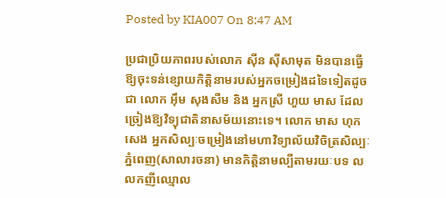Posted by KIA007 On 8:47 AM

ប្រជាប្រិយភាពរបស់លោក ស៊ីន ស៊ីសាមុត មិនបានធ្វើឱ្យចុះទន់ខ្សោយកិត្តិនាមរបស់អ្នកចម្រៀងដទៃទៀតដូចជា លោក អ៊ឹម សុងសឺម និង អ្នកស្រី ហួយ មាស ដែលច្រៀងឱ្យវិទ្យុជាតិនាសម័យនោះទេ។ លោក មាស ហុកសេង អ្នកសិល្បៈចម្រៀងនៅមហាវិទ្យាល័យវិចិត្រសិល្បៈភ្នំពេញ(សាលារចនា) មានកិត្តិនាមល្បីតាមរយៈបទ លលកញីឈ្មោល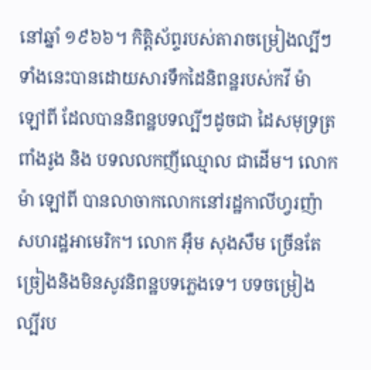នៅឆ្នាំ ១៩៦៦។ កិត្តិស័ព្ទរបស់តារាចម្រៀងល្បីៗទាំងនេះបានដោយសារទឹកដៃនិពន្ឋរបស់កវី ម៉ា ឡៅពី ដែលបាននិពន្ឋបទល្បីៗដូចជា ដៃសមុទ្រត្រពាំងរូង និង បទលលកញីឈ្មោល ជាដើម។ លោក ម៉ា ឡៅពី បានលាចាកលោកនៅរដ្ឋកាលីហ្វរញ៉ា សហរដ្ឋអាមេរិក។ លោក អ៊ឹម សុងសឺម ច្រើនតែច្រៀងនិងមិនសូវនិពន្ឋបទភ្លេងទេ។ បទចម្រៀងល្បីរប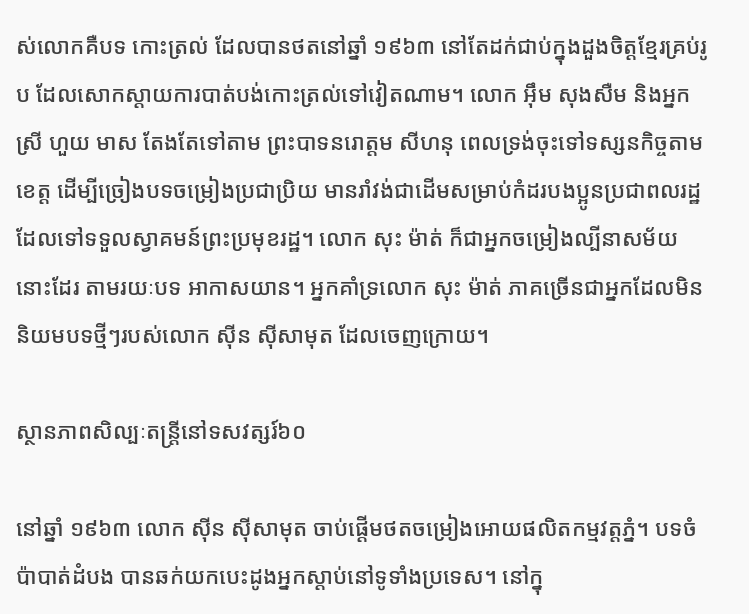ស់លោកគឺបទ កោះត្រល់ ដែលបានថតនៅឆ្នាំ ១៩៦៣ នៅតែដក់ជាប់ក្នុងដួងចិត្តខ្មែរគ្រប់រូប ដែលសោកស្តាយការបាត់បង់កោះត្រល់ទៅវៀតណាម។ លោក អ៊ឹម សុងសឺម និងអ្នកស្រី ហួយ មាស តែងតែទៅតាម ព្រះបាទនរោត្តម សីហនុ ពេលទ្រង់ចុះទៅទស្សនកិច្ចតាមខេត្ត ដើម្បីច្រៀងបទចម្រៀងប្រជាប្រិយ មានរាំវង់ជាដើមសម្រាប់កំដរបងប្អូនប្រជាពលរដ្ឋ ដែលទៅទទួលស្វាគមន៍ព្រះប្រមុខរដ្ឋ។ លោក សុះ ម៉ាត់ ក៏ជាអ្នកចម្រៀងល្បីនាសម័យនោះដែរ តាមរយៈបទ អាកាសយាន។ អ្នកគាំទ្រលោក សុះ ម៉ាត់ ភាគច្រើនជាអ្នកដែលមិននិយមបទថ្មីៗរបស់លោក ស៊ីន ស៊ីសាមុត ដែលចេញក្រោយ។

ស្ថានភាពសិល្បៈតន្ត្រីនៅទសវត្សរ៍៦០

នៅឆ្នាំ ១៩៦៣ លោក ស៊ីន ស៊ីសាមុត ចាប់ផ្តើមថតចម្រៀងអោយផលិតកម្មវត្តភ្នំ។ បទចំប៉ាបាត់ដំបង បានឆក់យកបេះដូងអ្នកស្តាប់នៅទូទាំងប្រទេស។ នៅក្នុ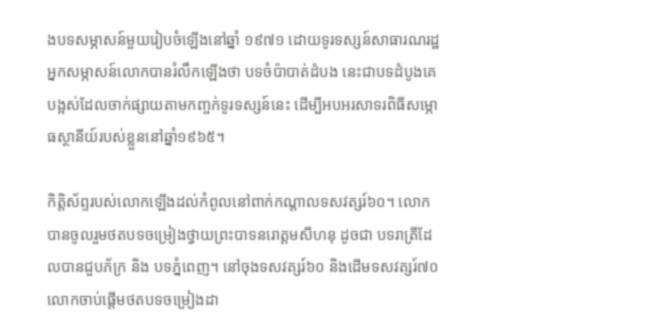ងបទសម្ភាសន៍មួយរៀបចំឡើងនៅឆ្នាំ ១៩៧១ ដោយទូរទស្សន៍សាធារណរដ្ឋ អ្នកសម្ភាសន៍លោកបានរំលឹកឡើងថា បទចំប៉ាបាត់ដំបង នេះជាបទដំបូងគេបង្អស់ដែលចាក់ផ្សាយតាមកញ្ចក់ទូរទស្សន៍នេះ ដើម្បីអបអរសាទរពិធីសម្ភោធស្ថានីយ៍របស់ខ្លួននៅឆ្នាំ១៩៦៥។

កិត្តិស័ព្ទរបស់លោកឡើងដល់កំពូលនៅពាក់កណ្តាលទសវត្សរ៍៦០។ លោកបានចូលរួមថតបទចម្រៀងថ្វាយព្រះបាទនរោត្តមសីហនុ ដូចជា បទរាត្រីដែលបានជួបភ័ក្រ និង បទភ្នំពេញ។ នៅចុងទសវត្សរ៍៦០ និងដើមទសវត្សរ៍៧០ លោកចាប់ផ្តើមថតបទចម្រៀងដា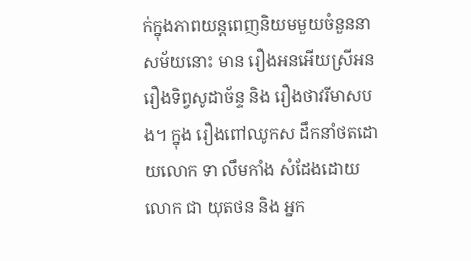ក់ក្នុងភាពយន្តពេញនិយមមួយចំនួននាសម័យនោះ មាន រឿងអនអើយស្រីអន រឿងទិព្វសូដាច័ន្ទ និង រឿងថាវរីមាសបង។ ក្នុង រឿងពៅឈូកស ដឹកនាំថតដោយលោក ទា លឹមកាំង សំដែងដោយ លោក ជា យុតថន និង អ្នក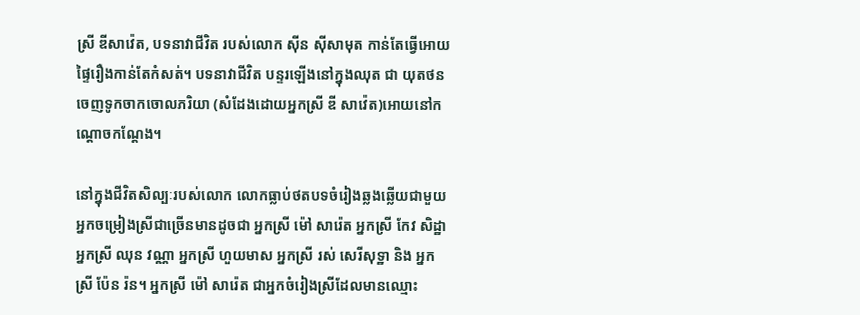ស្រី ឌីសាវ៉េត, បទនាវាជីវិត របស់លោក ស៊ីន ស៊ីសាមុត កាន់តែធ្វើអោយផ្ទៃរឿងកាន់តែកំសត់។ បទនាវាជីវិត បន្ទរឡើងនៅក្នុងឈុត ជា យុតថន ចេញទូកចាកចោលភរិយា (សំដែងដោយអ្នកស្រី ឌី សាវ៉េត)អោយនៅកណ្តោចកណ្តែង។

នៅក្នុងជីវិតសិល្បៈរបស់លោក លោកធ្លាប់ថតបទចំរៀងឆ្លងឆ្លើយជាមួយអ្នកចម្រៀងស្រីជាច្រើនមានដូចជា អ្នកស្រី ម៉ៅ សារ៉េត អ្នកស្រី កែវ សិដ្ឋា អ្នកស្រី ឈុន វណ្ណា អ្នកស្រី ហួយមាស អ្នកស្រី រស់ សេរីសុទ្ឋា និង អ្នកស្រី ប៉ែន រ៉ន។ អ្នកស្រី ម៉ៅ សារ៉េត ជាអ្នកចំរៀងស្រីដែលមានឈ្មោះ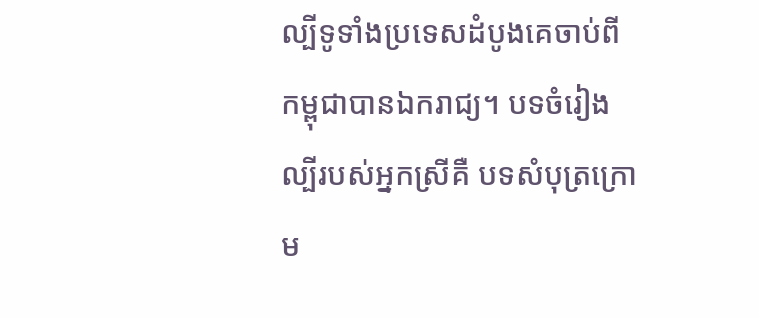ល្បីទូទាំងប្រទេសដំបូងគេចាប់ពីកម្ពុជាបានឯករាជ្យ។ បទចំរៀងល្បីរបស់អ្នកស្រីគឺ បទសំបុត្រក្រោម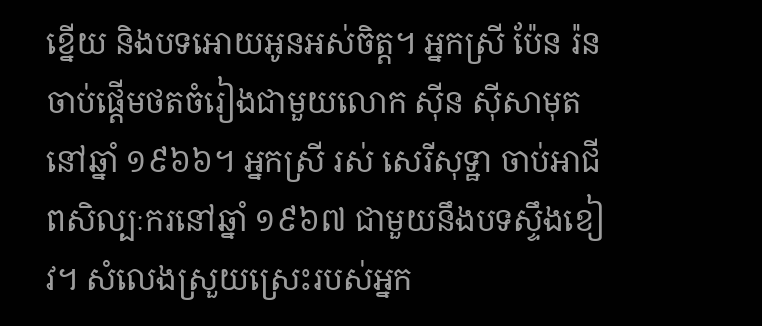ខ្នើយ និងបទអោយអូនអស់ចិត្ត។ អ្នកស្រី ប៉ែន រ៉ន ចាប់ផ្តើមថតចំរៀងជាមួយលោក ស៊ីន ស៊ីសាមុត នៅឆ្នាំ ១៩៦៦។ អ្នកស្រី រស់ សេរីសុទ្ឋា ចាប់អាជីពសិល្បៈករនៅឆ្នាំ ១៩៦៧ ជាមួយនឹងបទស្ទឹងខៀវ។ សំលេងស្រួយស្រេះរបស់អ្នក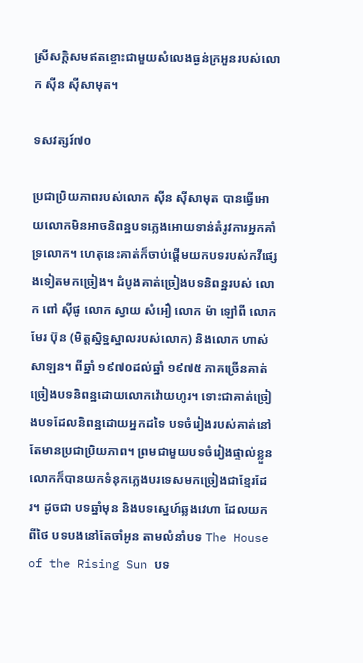ស្រីសក្តិសមឥតខ្ចោះជាមួយសំលេងធ្ងន់ក្រអួនរបស់លោក ស៊ីន ស៊ីសាមុត។

ទសវត្សរ៍៧០

ប្រជាប្រិយភាពរបស់លោក ស៊ីន ស៊ីសាមុត បានធ្វើអោយលោកមិនអាចនិពន្ឋបទភ្លេងអោយទាន់តំរូវការអ្នកគាំទ្រលោក។ ហេតុនេះគាត់ក៏ចាប់ផ្តើមយកបទរបស់កវីផ្សេងទៀតមកច្រៀង។ ដំបូងគាត់ច្រៀងបទនិពន្ឋរបស់ លោក ពៅ ស៊ីផូ លោក ស្វាយ សំអឿ លោក ម៉ា ឡៅពី លោក មែរ ប៊ុន (មិត្តស្និទ្ឋស្នាលរបស់លោក) និងលោក ហាស់ សាឡន។ ពីឆ្នាំ ១៩៧០ដល់ឆ្នាំ ១៩៧៥ ភាគច្រើនគាត់ច្រៀងបទនិពន្ឋដោយលោកវ៉ោយហូរ។ ទោះជាគាត់ច្រៀងបទដែលនិពន្ឋដោយអ្នកដទៃ បទចំរៀងរបស់គាត់នៅតែមានប្រជាប្រិយភាព។ ព្រមជាមួយបទចំរៀងផ្ទាល់ខ្លួន លោកក៏បានយកទំនុកភ្លេងបរទេសមកច្រៀងជាខ្មែរដែរ។ ដូចជា បទឆ្នាំមុន និងបទស្នេហ៍ឆ្លងវេហា ដែលយកពីថៃ បទបងនៅតែចាំអូន តាមលំនាំបទ The House of the Rising Sun បទ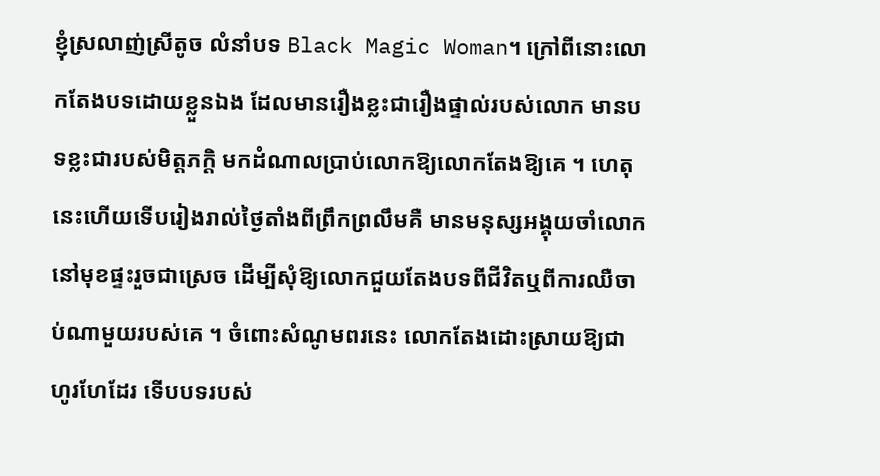ខ្ញុំស្រលាញ់ស្រីតូច លំនាំបទ Black Magic Woman។ ក្រៅពីនោះលោកតែងបទដោយខ្លួនឯង ដែលមានរឿងខ្លះជារឿងផ្ទាល់របស់លោក មានបទខ្លះជារបស់មិត្តភក្តិ មកដំណាលប្រាប់លោកឱ្យលោកតែងឱ្យគេ ។ ហេតុនេះហើយទើបរៀងរាល់ថៃ្ងតាំងពីព្រឹកព្រលឹមគឺ មានមនុស្សអង្គុយចាំលោកនៅមុខផ្ទះរួចជាស្រេច ដើម្បីសុំឱ្យលោកជួយតែងបទពីជីវិតឬពីការឈឺចាប់ណាមួយរបស់គេ ។ ចំពោះសំណូមពរនេះ លោកតែងដោះស្រាយឱ្យជាហូរហែដែរ ទើបបទរបស់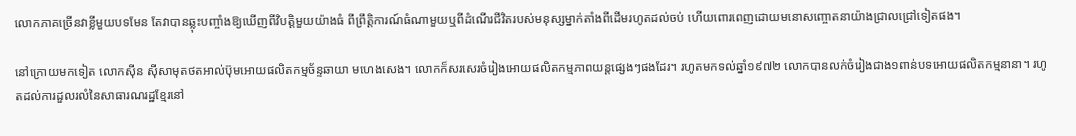លោកភាគច្រើនវាខ្លីមួយបទមែន តែវាបានឆ្លុះបញ្ចាំងឱ្យឃើញពីវិបត្តិមួយយ៉ាងធំ ពីព្រឹត្តិការណ៍ធំណាមួយឬពីដំណើរជីវិតរបស់មនុស្សម្នាក់តាំងពីដើមរហូតដល់ចប់ ហើយពោរពេញដោយមនោសញ្ចោតនាយ៉ាងជ្រាលជ្រៅទៀតផង។

នៅក្រោយមកទៀត លោកស៊ីន ស៊ីសាមុតថតអាល់ប៊ុមអោយផលិតកម្មច័ន្ទឆាយា មហេងសេង។ លោកក៏សរសេរចំរៀងអោយផលិតកម្មភាពយន្តផ្សេងៗផងដែរ។ រហូតមកទល់ឆ្នាំ១៩៧២ លោកបានលក់ចំរៀងជាង១ពាន់បទអោយផលិតកម្មនានា។ រហូតដល់ការដួលរលំនៃសាធារណរដ្ឋខ្មែរនៅ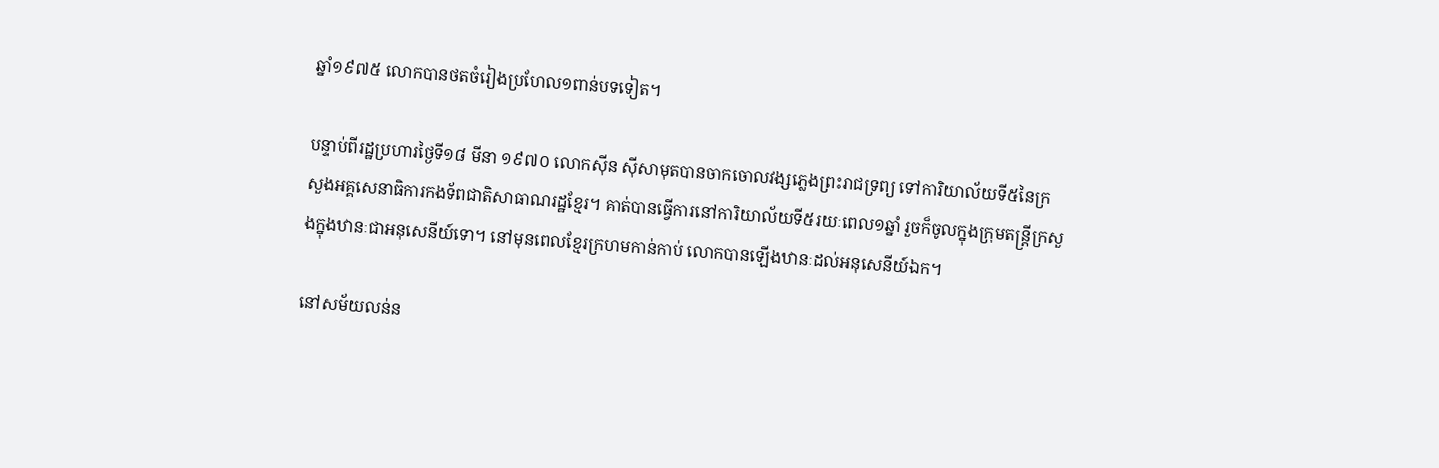ឆ្នាំ១៩៧៥ លោកបានថតចំរៀងប្រហែល១ពាន់បទទៀត។

បន្ទាប់ពីរដ្ឋប្រហារថ្ងៃទី១៨ មីនា ១៩៧០ លោកស៊ីន ស៊ីសាមុតបានចាកចោលវង្សភ្លេងព្រះរាជទ្រព្យ ទៅការិយាល័យទី៥នៃក្រសួងអគ្គសេនាធិការកងទ័ពជាតិសាធាណរដ្ឋខ្មែរ។ គាត់បានធ្វើការនៅការិយាល័យទី៥រយៈពេល១ឆ្នាំ រួចក៏ចូលក្នុងក្រុមតន្ត្រីក្រសួងក្នុងឋានៈជាអនុសេនីយ៍ទោ។ នៅមុនពេលខ្មែរក្រហមកាន់កាប់ លោកបានឡើងឋានៈដល់អនុសេនីយ៍ឯក។

នៅសម័យលន់ន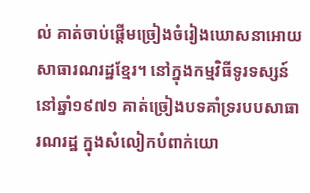ល់ គាត់ចាប់ផ្តើមច្រៀងចំរៀងឃោសនាអោយសាធារណរដ្ឋខ្មែរ។ នៅក្នុងកម្មវិធីទូរទស្សន៍នៅឆ្នាំ១៩៧១ គាត់ច្រៀងបទគាំទ្ររបបសាធារណរដ្ឋ ក្នុងសំលៀកបំពាក់យោ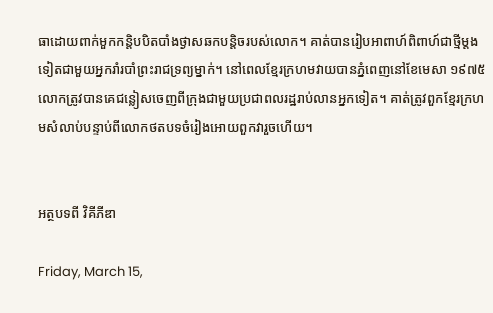ធាដោយពាក់មួកកន្តិបបិតបាំងថ្ងាសឆកបន្តិចរបស់លោក។ គាត់បានរៀបអាពាហ៍ពិពាហ៍ជាថ្មីម្តងទៀតជាមួយអ្នករាំរបាំព្រះរាជទ្រព្យម្នាក់។ នៅពេលខ្មែរក្រហមវាយបានភ្នំពេញនៅខែមេសា ១៩៧៥ លោកត្រូវបានគេជន្លៀសចេញពីក្រុងជាមួយប្រជាពលរដ្ឋរាប់លានអ្នកទៀត។ គាត់ត្រូវពួកខ្មែរក្រហមសំលាប់បន្ទាប់ពីលោកថតបទចំរៀងអោយពួកវារួចហើយ។


អត្ថបទពី វិគីភីឌា

Friday, March 15,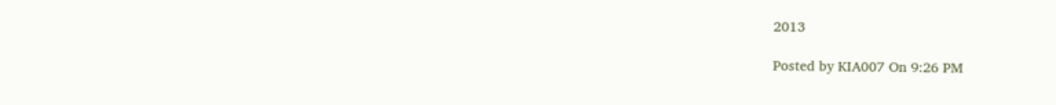2013

Posted by KIA007 On 9:26 PM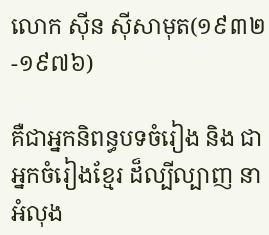លោក ស៊ីន ស៊ីសាមុត(១៩៣២-១៩៧៦)

គឺជាអ្នកនិពន្ធបទចំរៀង និង ជាអ្នកចំរៀងខ្មែរ ដ៏ល្បីល្បាញ នាអំលុង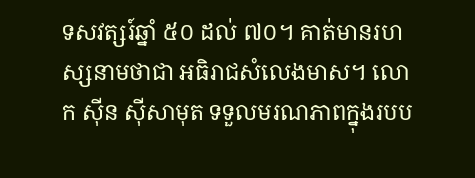ទសវត្សរ៍ឆ្នាំ ៥០ ដល់ ៧០។ គាត់មានរហស្សនាមថាជា អធិរាជសំលេងមាស។ លោក ស៊ីន ស៊ីសាមុត ទទួលមរណភាពក្នុងរបប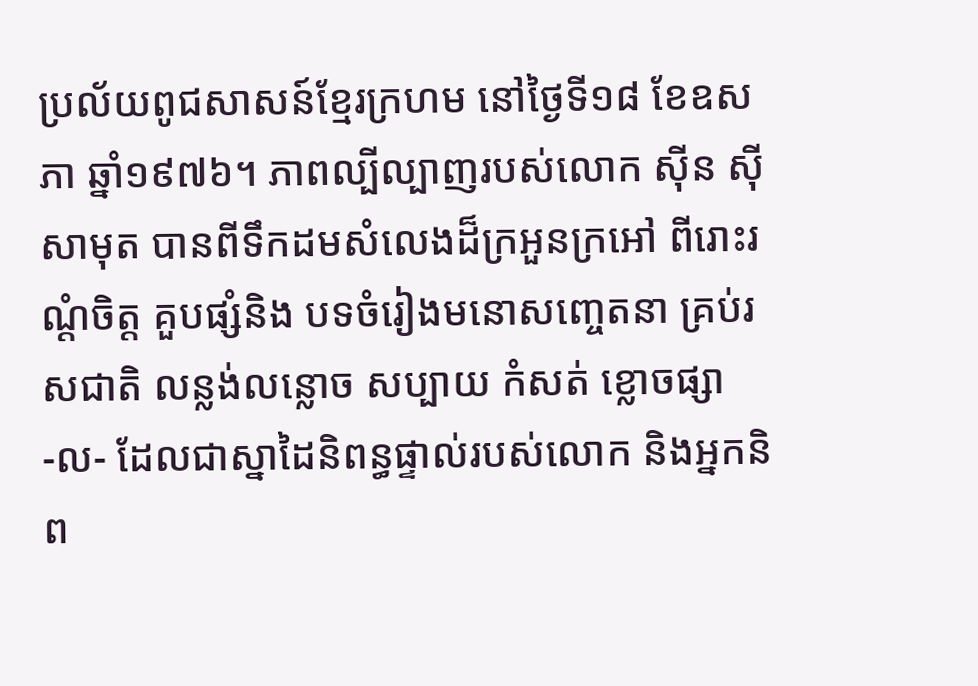ប្រល័យពូជសាសន៍ខ្មែរក្រហម នៅថ្ងៃទី១៨ ខែឧសភា ឆ្នាំ១៩៧៦។ ភាពល្បីល្បាញរបស់លោក ស៊ីន ស៊ីសាមុត បានពីទឹកដមសំលេងដ៏ក្រអួនក្រអៅ ពីរោះរណ្ដំចិត្ត គួបផ្សំនិង បទចំរៀងមនោសញ្ចេតនា គ្រប់រសជាតិ លន្លង់លន្លោច សប្បាយ កំសត់ ខ្លោចផ្សា -ល- ដែលជាស្នាដៃនិពន្ធផ្ទាល់របស់លោក និងអ្នកនិព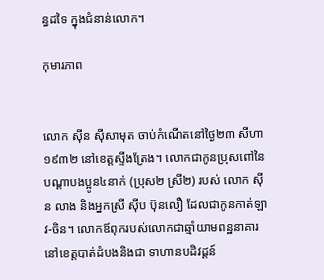ន្ធដទៃ ក្នុងជំនាន់លោក។

កុមារភាព


លោក ស៊ីន ស៊ីសាមុត ចាប់កំណើតនៅថ្ងៃ២៣ សីហា ១៩៣២ នៅខេត្តស្ទឹងត្រែង។ លោកជាកូនប្រុសពៅនៃបណ្ដាបងប្អូន៤នាក់ (ប្រុស២ ស្រី២) របស់ លោក ស៊ីន លាង និងអ្នកស្រី ស៊ីប ប៊ុនលឿ ដែលជាកូនកាត់ឡាវ-ចិន។ លោកឪពុករបស់លោកជាឆ្មាំយាមពន្ឋនាគារនៅខេត្តបាត់ដំបងនិងជា ទាហានបដិវដ្តន៍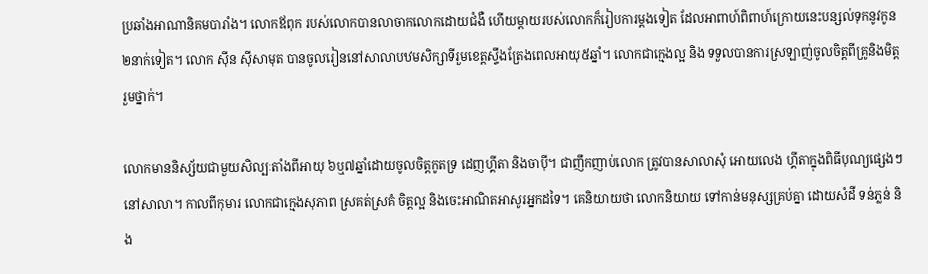ប្រឆាំងអាណានិគមបារាំង។ លោកឪពុក របស់លោកបានលាចាកលោកដោយជំងឺ ហើយម្តាយរបស់លោកក៏រៀបការម្តងទៀត ដែលអាពាហ៍ពិពាហ៍ក្រោយនេះបន្សល់ទុកនូវកូន២នាក់ទៀត។ លោក ស៊ីន ស៊ីសាមុត បានចូលរៀននៅសាលាបឋមសិក្សាទីរួមខេត្តស្ទឹងត្រែងពេលអាយុ៥ឆ្នាំ។ លោកជាក្មេងល្អ និង ទទួលបានការស្រឡាញ់ចូលចិត្តពីគ្រូនិងមិត្តរួមថ្នាក់។

លោកមាននិស្ស័យជាមួយសិល្បៈតាំងពីអាយុ ៦ឬ៧ឆ្នាំដោយចូលចិត្តកូតទ្រ ដេញហ្គីតា និងចាប៉ី។ ជាញឹកញាប់លោក ត្រូវបានសាលាសុំ អោយលេង ហ្គីតាក្នុងពិធីបុណ្យផ្សេងៗ នៅសាលា។ កាលពីកុមារ លោកជាក្មេងសុភាព ស្រគត់ស្រគំ ចិត្តល្អ និងចេះអាណិតអាសូរអ្នកដទៃ។ គេនិយាយថា លោកនិយាយ ទៅកាន់មនុស្សគ្រប់គ្នា ដោយសំដី ទន់ភ្លន់ និង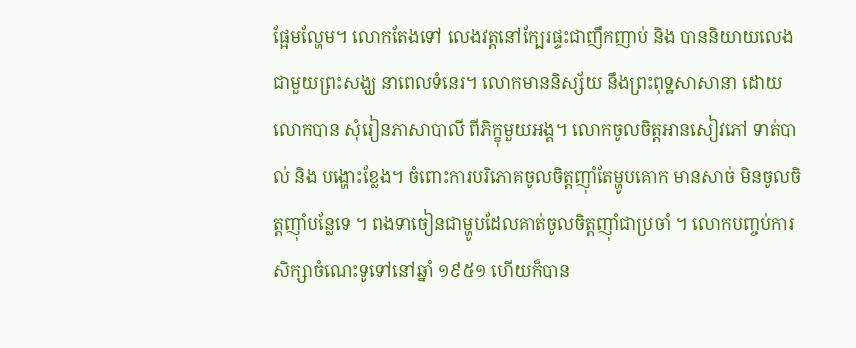ផ្អែមល្ហែម។ លោកតែងទៅ លេងវត្តនៅក្បែរផ្ទះជាញឹកញាប់ និង បាននិយាយលេង ជាមួយព្រះសង្ឃ នាពេលទំនេរ។ លោកមាននិស្ស័យ នឹងព្រះពុទ្ឋសាសានា ដោយលោកបាន សុំរៀនភាសាបាលី ពីភិក្ខុមួយអង្គ។ លោកចូលចិត្តអានសៀវភៅ ទាត់បាល់ និង បង្ហោះខ្លែង។ ចំពោះការបរិភោគចូលចិត្តញ៉ាំតែម្ហូបគោក មានសាច់ មិនចូលចិត្តញ៉ាំបន្លែទេ ។ ពងទាចៀនជាម្ហូបដែលគាត់ចូលចិត្តញ៉ាំជាប្រចាំ ។ លោកបញ្ចប់ការសិក្សាចំណេះទូទៅនៅឆ្នាំ ១៩៥១ ហើយក៏បាន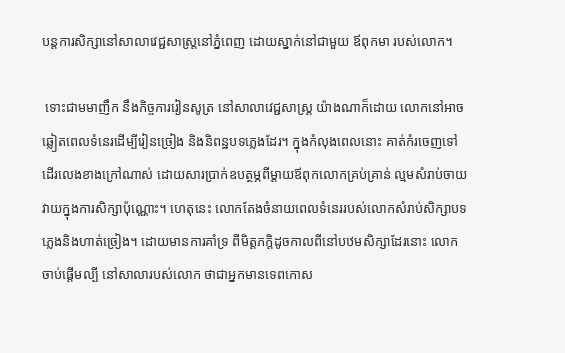បន្តការសិក្សានៅសាលាវេជ្ជសាស្ត្រនៅភ្នំពេញ ដោយស្នាក់នៅជាមួយ ឪពុកមា របស់លោក។

 ទោះជាមមាញឹក នឹងកិច្ចការរៀនសូត្រ នៅសាលាវេជ្ជសាស្ត្រ យ៉ាងណាក៏ដោយ លោកនៅអាចឆ្លៀតពេលទំនេរដើម្បីរៀនច្រៀង និងនិពន្ឋបទភ្លេងដែរ។ ក្នុងកំលុងពេលនោះ គាត់កំរចេញទៅដើរលេងខាងក្រៅណាស់ ដោយសារប្រាក់ឧបត្ថម្ភពីម្តាយឪពុកលោកគ្រប់គ្រាន់ ល្មមសំរាប់ចាយវាយក្នុងការសិក្សាប៉ុណ្ណោះ។ ហេតុនេះ លោកតែងចំនាយពេលទំនេររបស់លោកសំរាប់សិក្សាបទភ្លេងនិងហាត់ច្រៀង។ ដោយមានការគាំទ្រ ពីមិត្តភក្ដិដូចកាលពីនៅបឋមសិក្សាដែរនោះ លោកចាប់ផ្តើមល្បី នៅសាលារបស់លោក ថាជាអ្នកមានទេពកោស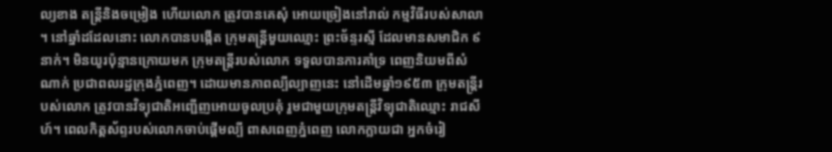ល្យខាង តន្ត្រីនិងចម្រៀង ហើយលោក ត្រូវបានគេសុំ អោយច្រៀងនៅរាល់ កម្មវិធីរបស់សាលា ។ នៅឆ្នាំដដែលនោះ លោកបានបង្កើត ក្រុមតន្ត្រីមួយឈ្មោះ ព្រះច័ន្ទរស្មី ដែលមានសមាជិក ៩នាក់។ មិនយូរប៉ុន្មានក្រោយមក ក្រុមតន្ត្រីរបស់លោក ទទួលបានការគាំទ្រ ពេញនិយមពីសំណាក់ ប្រជាពលរដ្ឋក្រុងភ្នំពេញ។ ដោយមានភាពល្បីល្បាញនេះ នៅដើមឆ្នាំ១៩៥៣ ក្រុមតន្ត្រីរបស់លោក ត្រូវបានវិទ្យុជាតិអញ្ជើញអោយចូលប្រគុំ រួមជាមួយក្រុមតន្ត្រីវិទ្យុជាតិឈ្មោះ រាជសីហ៍។ ពេលកិត្តស័ព្ទរបស់លោកចាប់ផ្ដើមល្បី ពាសពេញភ្នំពេញ លោកក្លាយជា អ្នកចំរៀ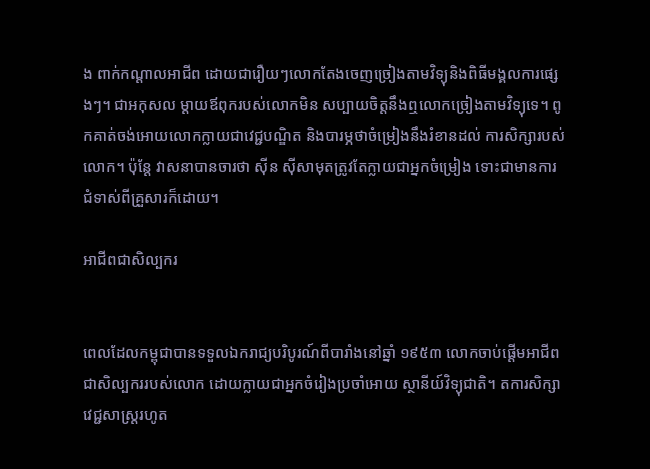ង ពាក់កណ្ដាលអាជីព ដោយជារឿយៗលោកតែងចេញច្រៀងតាមវិទ្យុនិងពិធីមង្គលការផ្សេងៗ។ ជាអកុសល ម្តាយឪពុករបស់លោកមិន សប្បាយចិត្តនឹងឮលោកច្រៀងតាមវិទ្យុទេ។ ពូកគាត់ចង់អោយលោកក្លាយជាវេជ្ជបណ្ឌិត និងបារម្ភថាចំម្រៀងនឹងរំខានដល់ ការសិក្សារបស់លោក។ ប៉ុន្តែ វាសនាបានចារថា ស៊ីន ស៊ីសាមុតត្រូវតែក្លាយជាអ្នកចំម្រៀង ទោះជាមានការជំទាស់ពីគ្រួសារក៏ដោយ។

អាជីពជាសិល្បករ


ពេលដែលកម្ពុជាបានទទួលឯករាជ្យបរិបូរណ៍ពីបារាំងនៅឆ្នាំ ១៩៥៣ លោកចាប់ផ្តើមអាជីពជាសិល្បកររបស់លោក ដោយក្លាយជាអ្នកចំរៀងប្រចាំអោយ ស្ថានីយ៍វិទ្យុជាតិ។ តការសិក្សាវេជ្ជសាស្ត្ររហូត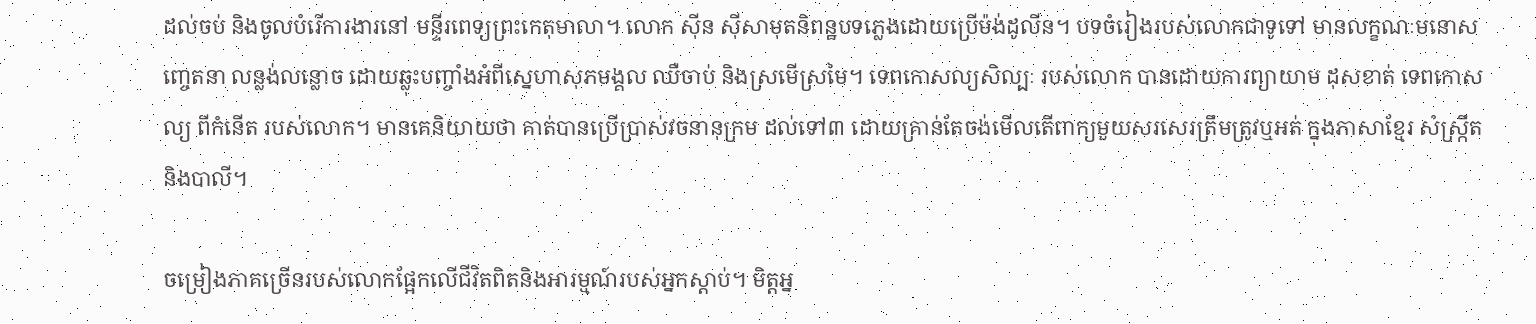ដល់ចប់ និងចូលបំរើការងារនៅ មន្ទីរពេទ្យព្រះកេតុមាលា។ លោក ស៊ីន ស៊ីសាមុតនិពន្ឋបទភ្លេងដោយប្រើម៉ង់ដូលីន។ បទចំរៀងរបស់លោកជាទូទៅ មានលក្ខណៈមនោសញ្ចេតនា លន្លង់លន្លោច ដោយឆ្លុះបញ្ចាំងអំពីស្នេហាសុភមង្គល ឈឺចាប់ និងស្រមើស្រមៃ។ ទេពកោសល្យសិល្បៈ របស់លោក បានដោយការព្យាយាម ដុសខាត់ ទេពកោសល្យ ពីកំនើត របស់លោក។ មានគេនិយាយថា គាត់បានប្រើប្រាស់វចនានុក្រម ដល់ទៅ៣ ដោយគ្រាន់តែចង់មើលតើពាក្យមួយសរសេរត្រឹមត្រូវឬអត់ ក្នុងភាសាខ្មែរ សំស្ក្រឹត និងបាលី។

ចម្រៀងភាគច្រើនរបស់លោកផ្អែកលើជីវិតពិតនិងអារម្មណ៍របស់អ្នកស្ដាប់។ មិត្តអ្ន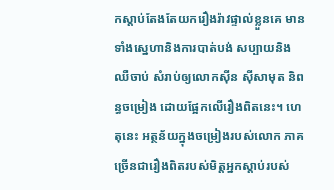កស្ដាប់តែងតែយករឿងរ៉ាវផ្ទាល់ខ្លួនគេ មានទាំងស្នេហានិងការបាត់បង់ សប្បាយនិងឈឺចាប់ សំរាប់ឲ្យលោកស៊ីន ស៊ីសាមុត និពន្ធចម្រៀង ដោយផ្អែកលើរឿងពិតនេះ។ ហេតុនេះ អត្ថន័យក្នុងចម្រៀងរបស់លោក ភាគច្រើនជារឿងពិតរបស់មិត្តអ្នកស្ដាប់របស់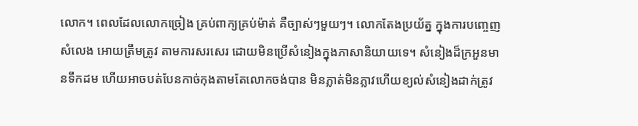លោក។ ពេលដែលលោកច្រៀង គ្រប់ពាក្យគ្រប់ម៉ាត់ គឺច្បាស់ៗមួយៗ។ លោកតែងប្រយ័ត្ន ក្នុងការបញ្ចេញសំលេង អោយត្រឹមត្រូវ តាមការសរសេរ ដោយមិនប្រើសំនៀងក្នុងភាសានិយាយទេ។ សំនៀងដ៏ក្រអួនមានទឹកដម ហើយអាចបត់បែនកាច់កុងតាមតែលោកចង់បាន មិនភ្លាត់មិនភ្លាវហើយខ្យល់សំនៀងដាក់ត្រូវ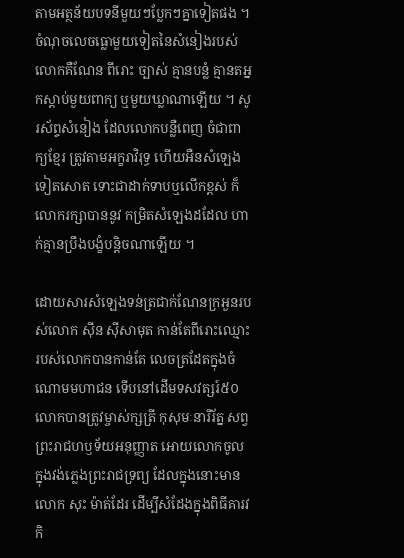តាមអត្ថន័យបទនីមួយៗប្លែកៗគ្នាទៀតផង ។ ចំណុចលេចធ្លោមួយទៀតនៃសំនៀងរបស់លោកគឺណែន ពីរោះ ច្បាស់ គ្មានបន្លំ គ្មានតអ្នកស្តាប់មួយពាក្យ ឬមួយឃ្លាណាឡើយ ។ សូរស័ព្ទសំនៀង ដែលលោកបន្លឺពេញ ចំជាពាក្យខ្មែរ ត្រូវតាមអក្ខរាវិរុទ្ធ ហើយអឺនសំឡេងទៀតសោត ទោះជាដាក់ទាបឬលើកខ្ពស់ ក៏លោករក្សាបាននូវ កម្រិតសំឡេងដដែល ហាក់គ្មានប្រឹងបង្ខំបន្តិចណាឡើយ ។

ដោយសារសំឡេងទន់ត្រជាក់ណែនក្រអួនរបស់លោក ស៊ីន ស៊ីសាមុត កាន់តែពីរោះឈ្មោះរបស់លោកបានកាន់តែ លេចត្រដែតក្នុងចំណោមមហាជន ទើបនៅដើមទសវត្សរ៍៥០ លោកបានត្រូវម្ចាស់ក្សត្រី កុសុមៈនារីរ័ត្ន សព្វព្រះរាជហឫទ័យអនុញ្ញាត អោយលោកចូលក្នុងវង់ភ្លេងព្រះរាជទ្រព្យ ដែលក្នុងនោះមានលោក សុះ ម៉ាត់ដែរ ដើម្បីសំដែងក្នុងពិធីគារវកិ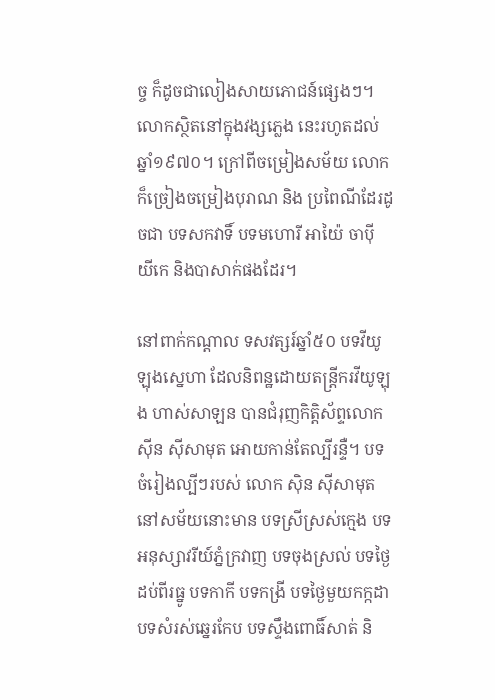ច្ច ក៏ដូចជាលៀងសាយភោជន៍ផ្សេងៗ។ លោកស្ថិតនៅក្នុងវង្សភ្លេង នេះរហូតដល់ឆ្នាំ១៩៧០។ ក្រៅពីចម្រៀងសម័យ លោកក៏ច្រៀងចម្រៀងបុរាណ និង ប្រពៃណីដែរដូចជា បទសកវាទិ៍ បទមហោរី អាយ៉ៃ ចាប៉ី យីកេ និងបាសាក់ផងដែរ។

នៅពាក់កណ្ដាល ទសវត្សរ៍ឆ្នាំ៥០ បទវីយូឡុងស្នេហា ដែលនិពន្ឋដោយតន្រ្តីករវីយូឡុង ហាស់សាឡន បានជំរុញកិត្តិស័ព្ទលោក ស៊ីន ស៊ីសាមុត អោយកាន់តែល្បីរន្ទឺ។ បទចំរៀងល្បីៗរបស់ លោក ស៊ិន ស៊ីសាមុត នៅសម័យនោះមាន បទស្រីស្រស់ក្មេង បទអនុស្សាវរីយ៍ភ្នំក្រវាញ បទចុងស្រល់ បទថ្ងៃដប់ពីរធ្នូ បទកាកី បទកង្រី បទថ្ងៃមួយកក្កដា បទសំរស់ឆ្នេរកែប បទស្ទឹងពោធិ៍សាត់ និ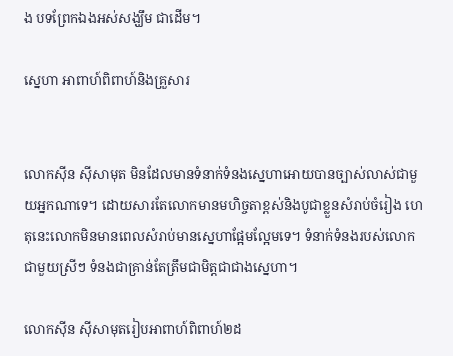ង បទព្រែកឯងអស់សង្ឃឹម ជាដើម។

ស្នេហា អាពាហ៍ពិពាហ៍និងគ្រួសារ


លោកស៊ីន ស៊ីសាមុត មិនដែលមានទំនាក់ទំនងស្នេហាអោយបានច្បាស់លាស់ជាមួយអ្នកណាទេ។ ដោយសារតែលោកមានមហិច្ចតាខ្ពស់និងបូជាខ្លួនសំរាប់ចំរៀង ហេតុនេះលោកមិនមានពេលសំរាប់មានស្នេហាផ្អែមល្អែមទេ។ ទំនាក់ទំនងរបស់លោកជាមួយស្រីៗ ទំនងជាគ្រាន់តែត្រឹមជាមិត្តជាជាងស្នេហា។

លោកស៊ីន ស៊ីសាមុតរៀបអាពាហ៍ពិពាហ៍២ដ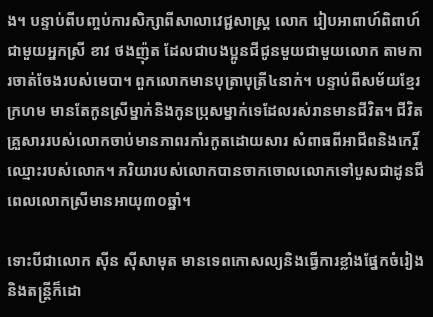ង។ បន្ទាប់ពីបញ្ចប់ការសិក្សាពីសាលាវេជ្ជសាស្ត្រ លោក រៀបអាពាហ៍ពិពាហ៍ ជាមួយអ្នកស្រី ខាវ ថងញ៉ុត ដែលជាបងប្អូនជីជូនមួយជាមួយលោក តាមការចាត់ចែងរបស់មេបា។ ពួកលោកមានបុត្រាបុត្រី៤នាក់។ បន្ទាប់ពីសម័យខ្មែរក្រហម មានតែកូនស្រីម្នាក់និងកូនប្រុសម្នាក់ទេដែលរស់រានមានជីវិត។ ជីវិតគ្រួសាររបស់លោកចាប់មានភាពរកាំរកូតដោយសារ សំពាធពីអាជីពនិងកេរ្តិ៍ឈ្មោះរបស់លោក។ ភរិយារបស់លោកបានចាកចោលលោកទៅបួសជាដូនជី ពេលលោកស្រីមានអាយុ៣០ឆ្នាំ។

ទោះបីជាលោក ស៊ីន ស៊ីសាមុត មានទេពកោសល្យនិងធ្វើការខ្លាំងផ្នែកចំរៀងនិងតន្ត្រីក៏ដោ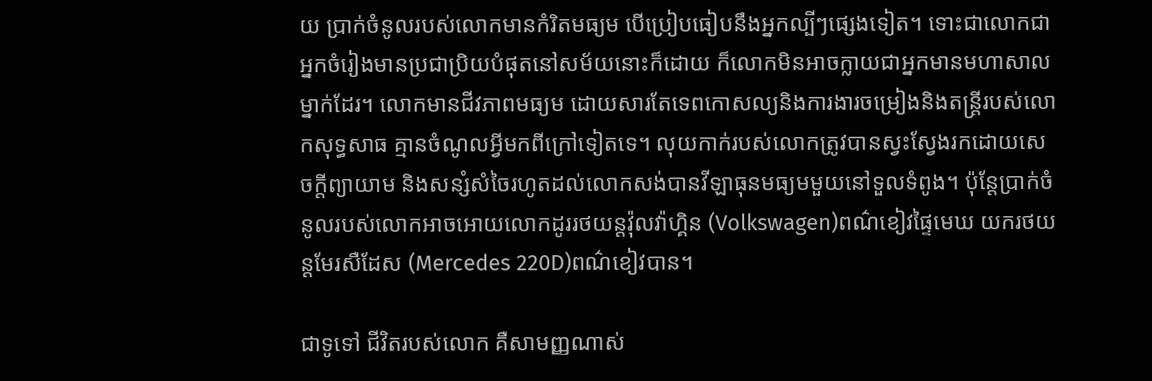យ ប្រាក់ចំនូលរបស់លោកមានកំរិតមធ្យម បើប្រៀបធៀបនឹងអ្នកល្បីៗផ្សេងទៀត។ ទោះជាលោកជាអ្នកចំរៀងមានប្រជាប្រិយបំផុតនៅសម័យនោះក៏ដោយ ក៏លោកមិនអាចក្លាយជាអ្នកមានមហាសាលម្នាក់ដែរ។ លោកមានជីវភាពមធ្យម ដោយសារតែទេពកោសល្យនិងការងារចម្រៀងនិងតន្ត្រីរបស់លោកសុទ្ធសាធ គ្មានចំណូលអ្វីមកពីក្រៅទៀតទេ។ លុយកាក់របស់លោកត្រូវបានស្វះស្វែងរកដោយសេចក្តីព្យាយាម និងសន្សំសំចៃរហូតដល់លោកសង់បានវីឡាធុនមធ្យមមួយនៅទួលទំពូង។ ប៉ុន្តែប្រាក់ចំនូលរបស់លោកអាចអោយលោកដូររថយន្តវ៉ុលវ៉ាហ្គិន (Volkswagen)ពណ៌ខៀវផ្ទៃមេឃ យករថយន្តមែរសឺដែស (Mercedes 220D)ពណ៌ខៀវបាន។

ជាទូទៅ ជីវិតរបស់លោក គឺសាមញ្ញណាស់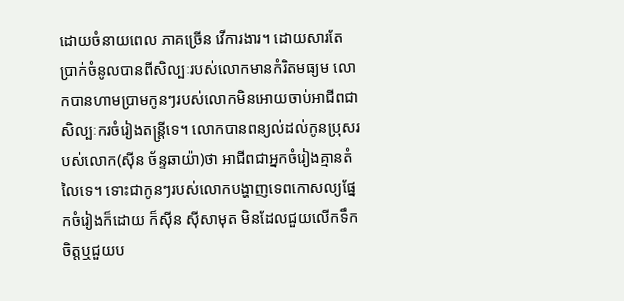ដោយចំនាយពេល ភាគច្រើន វើការងារ។ ដោយសារតែប្រាក់ចំនូលបានពីសិល្បៈរបស់លោកមានកំរិតមធ្យម លោកបានហាមប្រាមកូនៗរបស់លោកមិនអោយចាប់អាជីពជាសិល្បៈករចំរៀងតន្ត្រីទេ។ លោកបានពន្យល់ដល់កូនប្រុសរបស់លោក(ស៊ីន ច័ន្ទឆាយ៉ា)ថា អាជីពជាអ្នកចំរៀងគ្មានតំលៃទេ។ ទោះជាកូនៗរបស់លោកបង្ហាញទេពកោសល្យផ្នែកចំរៀងក៏ដោយ ក៏ស៊ីន ស៊ីសាមុត មិនដែលជួយលើកទឹកចិត្តឬជួយប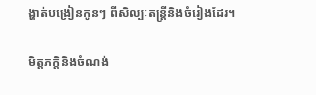ង្ហាត់បង្រៀនកូនៗ ពីសិល្បៈតន្ត្រីនិងចំរៀងដែរ។

មិត្តភក្តិនិងចំណង់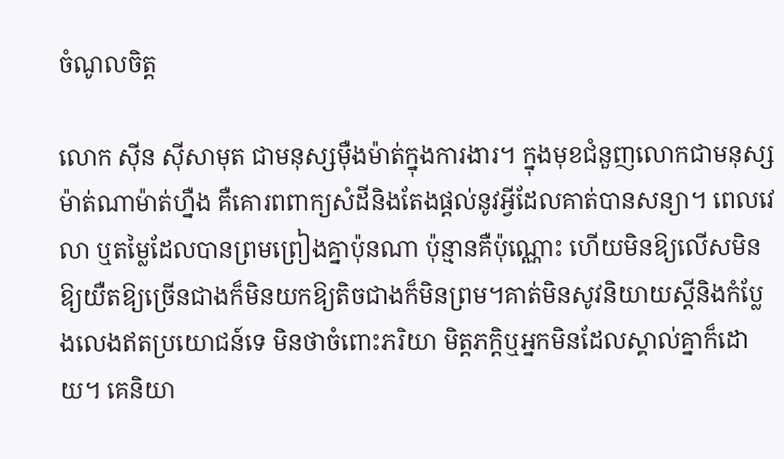ចំណូលចិត្ត

លោក ស៊ីន ស៊ីសាមុត ជាមនុស្សម៉ឺងម៉ាត់ក្នុងការងារ។ ក្នុងមុខជំនួញលោកជាមនុស្សម៉ាត់ណាម៉ាត់ហ្នឺង គឺគោរពពាក្យសំដីនិងតែងផ្តល់នូវអ្វីដែលគាត់បានសន្យា។ ពេលវេលា ឬតម្លៃដែលបានព្រមព្រៀងគ្នាប៉ុនណា ប៉ុន្មានគឺប៉ុណ្ណោះ ហើយមិនឱ្យលើសមិនឱ្យយឺតឱ្យច្រើនជាងក៏មិនយកឱ្យតិចជាងក៏មិនព្រម។គាត់មិនសូវនិយាយស្តីនិងកំប្លែងលេងឥតប្រយោជន៍ទេ មិនថាចំពោះភរិយា មិត្តភក្តិឬអ្នកមិនដែលស្គាល់គ្នាក៏ដោយ។ គេនិយា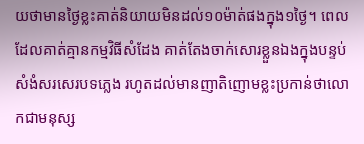យថាមានថ្ងៃខ្លះគាត់និយាយមិនដល់១០ម៉ាត់ផងក្នុង១ថ្ងៃ។ ពេលដែលគាត់គ្មានកម្មវិធីសំដែង គាត់តែងចាក់សោរខ្លួនឯងក្នុងបន្ទប់សំងំសរសេរបទភ្លេង រហូតដល់មានញាតិញោមខ្លះប្រកាន់ថាលោកជាមនុស្ស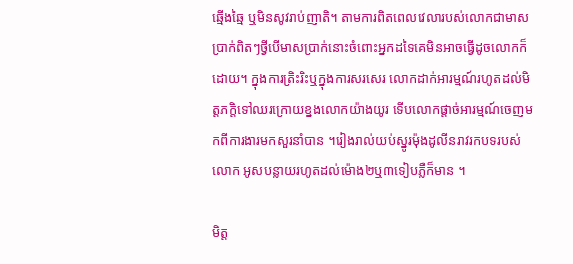ឆ្មើងឆ្មៃ ឬមិនសូវរាប់ញាតិ។ តាមការពិតពេលវេលារបស់លោកជាមាសប្រាក់ពិតៗថ្វីបើមាសប្រាក់នោះចំពោះអ្នកដទៃគេមិនអាចធ្វើដូចលោកក៏ដោយ។ ក្នុងការត្រិះរិះឬក្នុងការសរសេរ លោកដាក់អារម្មណ៍រហូតដល់មិត្តភក្តិទៅឈរក្រោយខ្នងលោកយ៉ាងយូរ ទើបលោកផ្តាច់អារម្មណ៍ចេញមកពីការងារមកសួរនាំបាន ។រៀងរាល់យប់ស្នូរម៉ុងដូលីនរាវរកបទរបស់លោក អូសបន្លាយរហូតដល់ម៉ោង២ឬ៣ទៀបភ្លឺក៏មាន ។

មិត្ត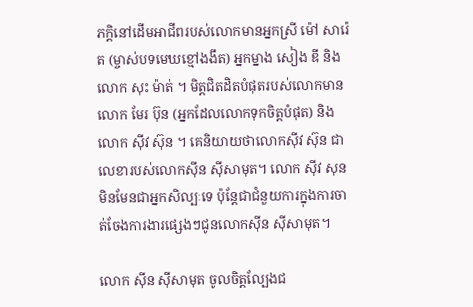ភក្តិនៅដើមអាជីពរបស់លោកមានអ្នកស្រី ម៉ៅ សារ៉េត (ម្ចាស់បទមេឃខ្មៅងងឹត) អ្នកម្នាង សៀង ឌី និងលោក សុះ ម៉ាត់ ។ មិត្តជិតដិតបំផុតរបស់លោកមាន លោក មែរ ប៊ុន (អ្នកដែលលោកទុកចិត្តបំផុត) និងលោក ស៊ីវ ស៊ុន ។ គេនិយាយថាលោកស៊ីវ ស៊ុន ជាលេខារបស់លោកស៊ីន ស៊ីសាមុត។ លោក ស៊ីវ សុន មិនមែនជាអ្នកសិល្បៈទេ ប៉ុន្តែជាជំនួយការក្នុងការចាត់ចែងការងារផ្សេងៗជូនលោកស៊ីន ស៊ីសាមុត។

លោក ស៊ីន ស៊ីសាមុត ចូលចិត្តល្បែងជ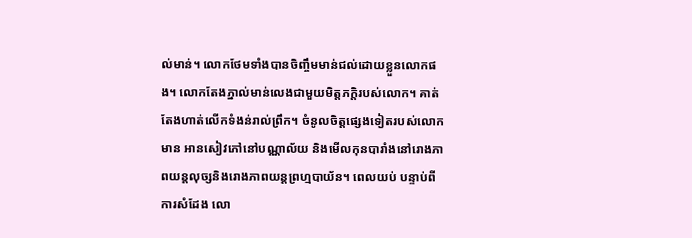ល់មាន់។ លោកថែមទាំងបានចិញ្ចឹមមាន់ជល់ដោយខ្លួនលោកផង។ លោកតែងភ្នាល់មាន់លេងជាមួយមិត្តភក្តិរបស់លោក។ គាត់តែងហាត់លើកទំងន់រាល់ព្រឹក។ ចំនូលចិត្តផ្សេងទៀតរបស់លោកមាន អានសៀវភៅនៅបណ្ណាល័យ និងមើលកុនបារាំងនៅរោងភាពយន្តលុច្សនិងរោងភាពយន្តព្រហ្មបាយ័ន។ ពេលយប់ បន្ទាប់ពីការសំដែង លោ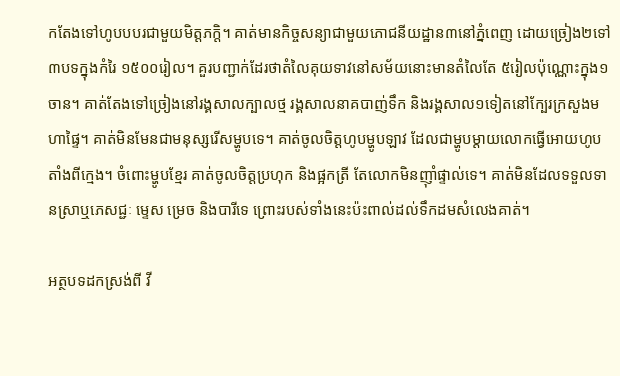កតែងទៅហូបបបរជាមួយមិត្តភក្តិ។ គាត់មានកិច្ចសន្យាជាមួយភោជនីយដ្ឋាន៣នៅភ្នំពេញ ដោយច្រៀង២ទៅ៣បទក្នុងកំរៃ ១៥០០រៀល។ គួរបញ្ជាក់ដែរថាតំលៃគុយទាវនៅសម័យនោះមានតំលៃតែ ៥រៀលប៉ុណ្ណោះក្នុង១ចាន។ គាត់តែងទៅច្រៀងនៅរង្គសាលក្បាលថ្ម រង្គសាលនាគបាញ់ទឹក និងរង្គសាល១ទៀតនៅក្បែរក្រសួងមហាផ្ទៃ។ គាត់មិនមែនជាមនុស្សរើសម្ហូបទេ។ គាត់ចូលចិត្តហូបម្ហូបឡាវ ដែលជាម្ហូបម្ដាយលោកធ្វើអោយហូបតាំងពីក្មេង។ ចំពោះម្ហូបខ្មែរ គាត់ចូលចិត្តប្រហុក និងផ្អកត្រី តែលោកមិនញ៉ាំផ្ទាល់ទេ។ គាត់មិនដែលទទួលទានស្រាឬភេសជ្ជៈ ម្ទេស ម្រេច និងបារីទេ ព្រោះរបស់ទាំងនេះប៉ះពាល់ដល់ទឹកដមសំលេងគាត់។

អត្ថបទដកស្រង់ពី វី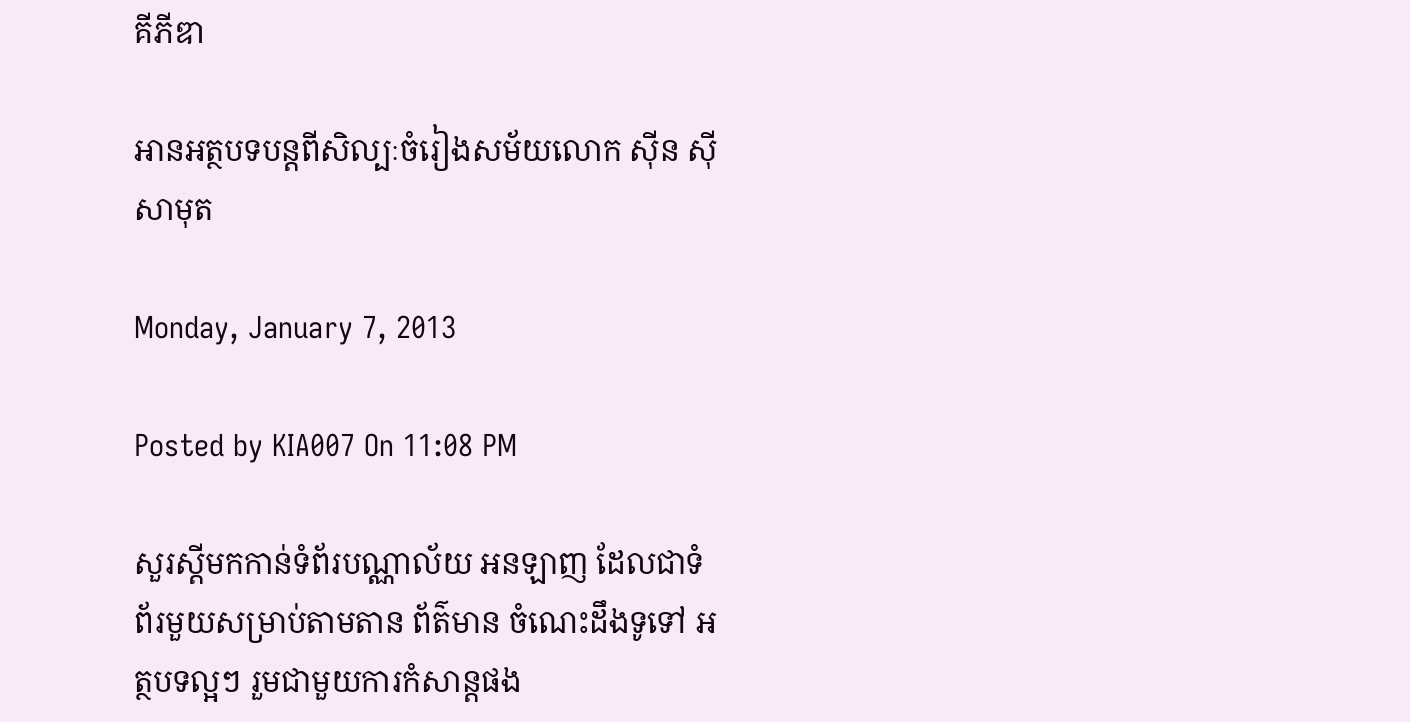គីភីឌា

អានអត្ថបទបន្តពីសិល្បៈចំរៀងសម័យលោក ស៊ីន ស៊ីសាមុត

Monday, January 7, 2013

Posted by KIA007 On 11:08 PM

សួរស្តីមកកាន់ទំព័របណ្ណាល័យ អនឡាញ ដែលជាទំព័រមួយសម្រាប់តាមតាន ព័ត៌មាន ចំណេះដឹងទូទៅ អត្ថបទល្អៗ រួមជាមួយការកំសាន្តផង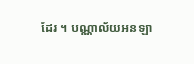ដែរ ។ បណ្ណាល័យអនឡា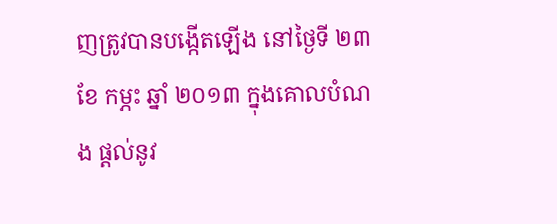ញត្រូវបានបង្កើតឡើង នៅថ្ងៃទី ២៣ ខែ កម្ភះ ឆ្នាំ ២០១៣ ក្នុងគោលបំណង ផ្តល់នូវ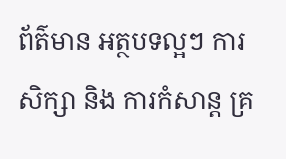ព័ត៌មាន អត្ថបទល្អៗ ការសិក្សា និង ការកំសាន្ត គ្រ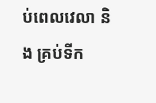ប់ពេលវេលា និង គ្រប់ទីក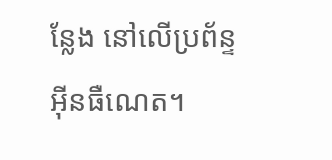ន្លែង នៅលើប្រព័ន្ទអ៊ីនធឺណេត។